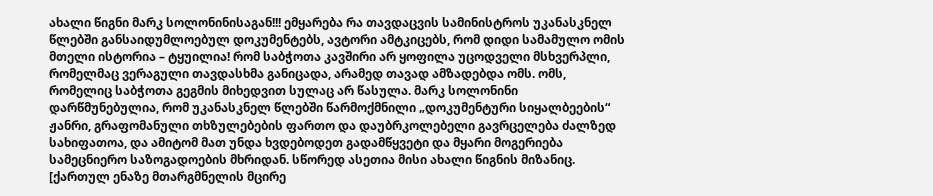ახალი წიგნი მარკ სოლონინისაგან!!! ემყარება რა თავდაცვის სამინისტროს უკანასკნელ წლებში განსაიდუმლოებულ დოკუმენტებს, ავტორი ამტკიცებს, რომ დიდი სამამულო ომის მთელი ისტორია – ტყუილია! რომ საბჭოთა კავშირი არ ყოფილა უცოდველი მსხვერპლი, რომელმაც ვერაგული თავდასხმა განიცადა, არამედ თავად ამზადებდა ომს. ომს, რომელიც საბჭოთა გეგმის მიხედვით სულაც არ წასულა. მარკ სოლონინი დარწმუნებულია, რომ უკანასკნელ წლებში წარმოქმნილი „დოკუმენტური სიყალბეების“ ჟანრი, გრაფომანული თხზულებების ფართო და დაუბრკოლებელი გავრცელება ძალზედ სახიფათოა, და ამიტომ მათ უნდა ხვდებოდეთ გადამწყვეტი და მყარი მოგერიება სამეცნიერო საზოგადოების მხრიდან. სწორედ ასეთია მისი ახალი წიგნის მიზანიც.
[ქართულ ენაზე მთარგმნელის მცირე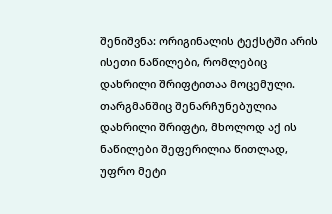შენიშვნა: ორიგინალის ტექსტში არის ისეთი ნაწილები, რომლებიც დახრილი შრიფტითაა მოცემული. თარგმანშიც შენარჩუნებულია დახრილი შრიფტი, მხოლოდ აქ ის ნაწილები შეფერილია წითლად, უფრო მეტი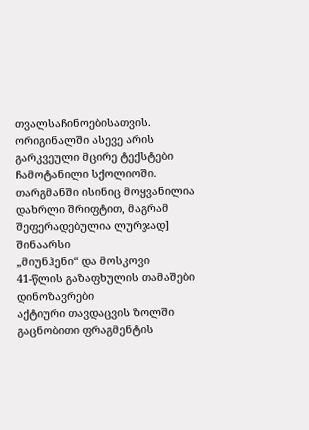თვალსაჩინოებისათვის. ორიგინალში ასევე არის გარკვეული მცირე ტექსტები ჩამოტანილი სქოლიოში. თარგმანში ისინიც მოყვანილია დახრლი შრიფტით, მაგრამ შეფერადებულია ლურჯად]
შინაარსი
„მიუნჰენი“ და მოსკოვი
41-წლის გაზაფხულის თამაშები
დინოზავრები
აქტიური თავდაცვის ზოლში
გაცნობითი ფრაგმენტის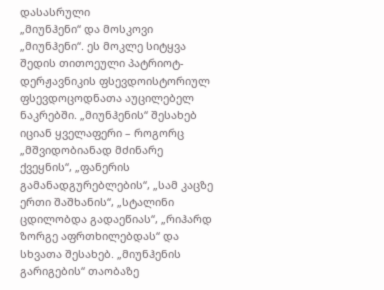დასასრული
„მიუნჰენი“ და მოსკოვი
„მიუნჰენი“. ეს მოკლე სიტყვა შედის თითოეული პატრიოტ-დერჟავნიკის ფსევდოისტორიულ ფსევდოცოდნათა აუცილებელ ნაკრებში. „მიუნჰენის“ შესახებ იციან ყველაფერი – როგორც „მშვიდობიანად მძინარე ქვეყნის“, „ფანერის გამანადგურებლების“, „სამ კაცზე ერთი შაშხანის“, „სტალინი ცდილობდა გადაეწიას“, „რიჰარდ ზორგე აფრთხილებდას“ და სხვათა შესახებ. „მიუნჰენის გარიგების“ თაობაზე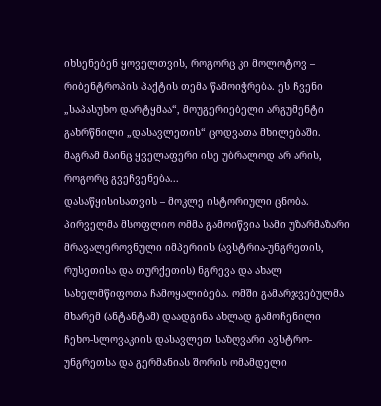იხსენებენ ყოველთვის, როგორც კი მოლოტოვ – რიბენტროპის პაქტის თემა წამოიჭრება. ეს ჩვენი „საპასუხო დარტყმაა“, მოუგერიებელი არგუმენტი გახრწნილი „დასავლეთის“ ცოდვათა მხილებაში. მაგრამ მაინც ყველაფერი ისე უბრალოდ არ არის, როგორც გვეჩვენება...
დასაწყისისათვის – მოკლე ისტორიული ცნობა. პირველმა მსოფლიო ომმა გამოიწვია სამი უზარმაზარი მრავალეროვნული იმპერიის (ავსტრია-უნგრეთის, რუსეთისა და თურქეთის) ნგრევა და ახალ სახელმწიფოთა ჩამოყალიბება. ომში გამარჯვებულმა მხარემ (ანტანტამ) დაადგინა ახლად გამოჩენილი ჩეხო-სლოვაკიის დასავლეთ საზღვარი ავსტრო-უნგრეთსა და გერმანიას შორის ომამდელი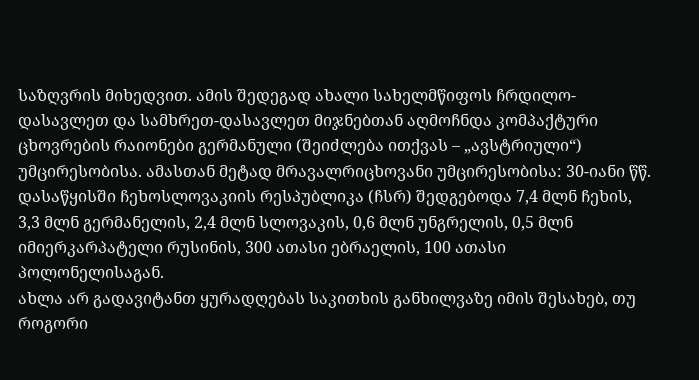საზღვრის მიხედვით. ამის შედეგად ახალი სახელმწიფოს ჩრდილო-დასავლეთ და სამხრეთ-დასავლეთ მიჯნებთან აღმოჩნდა კომპაქტური ცხოვრების რაიონები გერმანული (შეიძლება ითქვას – „ავსტრიული“) უმცირესობისა. ამასთან მეტად მრავალრიცხოვანი უმცირესობისა: 30-იანი წწ. დასაწყისში ჩეხოსლოვაკიის რესპუბლიკა (ჩსრ) შედგებოდა 7,4 მლნ ჩეხის, 3,3 მლნ გერმანელის, 2,4 მლნ სლოვაკის, 0,6 მლნ უნგრელის, 0,5 მლნ იმიერკარპატელი რუსინის, 300 ათასი ებრაელის, 100 ათასი პოლონელისაგან.
ახლა არ გადავიტანთ ყურადღებას საკითხის განხილვაზე იმის შესახებ, თუ როგორი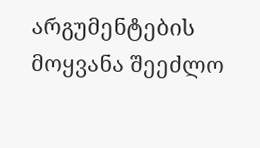არგუმენტების მოყვანა შეეძლო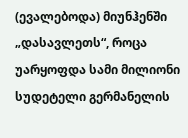(ევალებოდა) მიუნჰენში „დასავლეთს“, როცა უარყოფდა სამი მილიონი სუდეტელი გერმანელის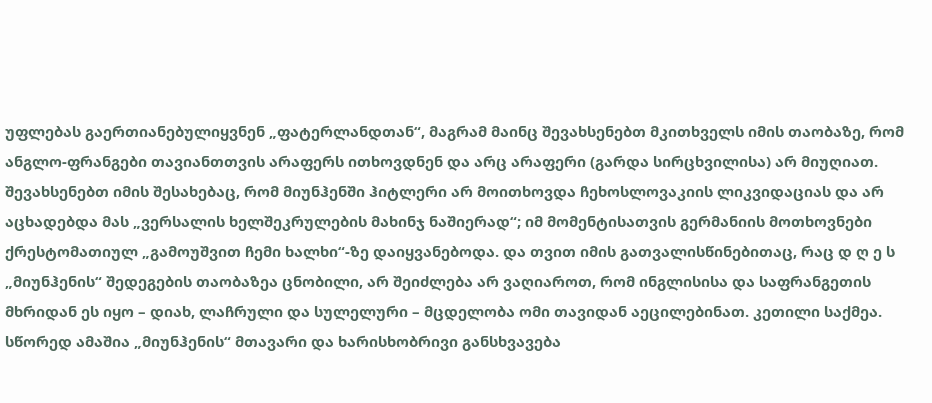უფლებას გაერთიანებულიყვნენ „ფატერლანდთან“, მაგრამ მაინც შევახსენებთ მკითხველს იმის თაობაზე, რომ ანგლო-ფრანგები თავიანთთვის არაფერს ითხოვდნენ და არც არაფერი (გარდა სირცხვილისა) არ მიუღიათ. შევახსენებთ იმის შესახებაც, რომ მიუნჰენში ჰიტლერი არ მოითხოვდა ჩეხოსლოვაკიის ლიკვიდაციას და არ აცხადებდა მას „ვერსალის ხელშეკრულების მახინჯ ნაშიერად“; იმ მომენტისათვის გერმანიის მოთხოვნები ქრესტომათიულ „გამოუშვით ჩემი ხალხი“-ზე დაიყვანებოდა. და თვით იმის გათვალისწინებითაც, რაც დ ღ ე ს „მიუნჰენის“ შედეგების თაობაზეა ცნობილი, არ შეიძლება არ ვაღიაროთ, რომ ინგლისისა და საფრანგეთის მხრიდან ეს იყო – დიახ, ლაჩრული და სულელური – მცდელობა ომი თავიდან აეცილებინათ. კეთილი საქმეა. სწორედ ამაშია „მიუნჰენის“ მთავარი და ხარისხობრივი განსხვავება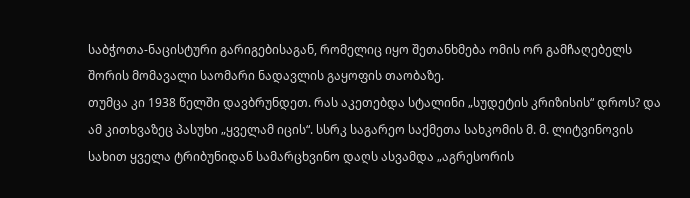საბჭოთა-ნაცისტური გარიგებისაგან, რომელიც იყო შეთანხმება ომის ორ გამჩაღებელს შორის მომავალი საომარი ნადავლის გაყოფის თაობაზე.
თუმცა კი 1938 წელში დავბრუნდეთ. რას აკეთებდა სტალინი „სუდეტის კრიზისის“ დროს? და ამ კითხვაზეც პასუხი „ყველამ იცის“. სსრკ საგარეო საქმეთა სახკომის მ. მ. ლიტვინოვის სახით ყველა ტრიბუნიდან სამარცხვინო დაღს ასვამდა „აგრესორის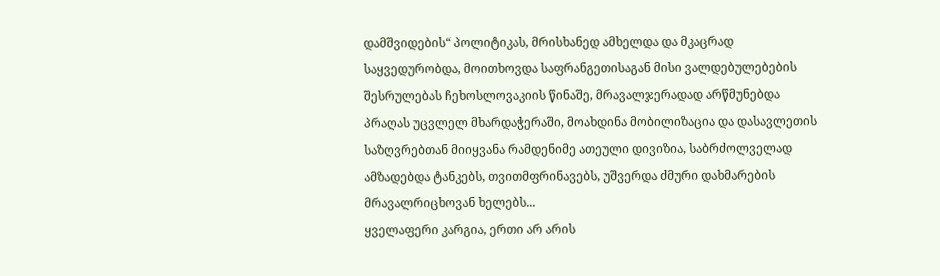დამშვიდების“ პოლიტიკას, მრისხანედ ამხელდა და მკაცრად საყვედურობდა, მოითხოვდა საფრანგეთისაგან მისი ვალდებულებების შესრულებას ჩეხოსლოვაკიის წინაშე, მრავალჯერადად არწმუნებდა პრაღას უცვლელ მხარდაჭერაში, მოახდინა მობილიზაცია და დასავლეთის საზღვრებთან მიიყვანა რამდენიმე ათეული დივიზია, საბრძოლველად ამზადებდა ტანკებს, თვითმფრინავებს, უშვერდა ძმური დახმარების მრავალრიცხოვან ხელებს...
ყველაფერი კარგია, ერთი არ არის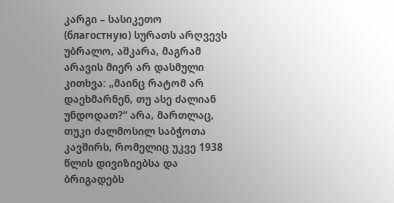კარგი – სასიკეთო (благостную) სურათს არღვევს უბრალო, აშკარა, მაგრამ არავის მიერ არ დასმული კითხვა: „მაინც რატომ არ დაეხმარნენ, თუ ასე ძალიან უნდოდათ?“ არა, მართლაც, თუკი ძალმოსილ საბჭოთა კავშირს, რომელიც უკვე 1938 წლის დივიზიებსა და ბრიგადებს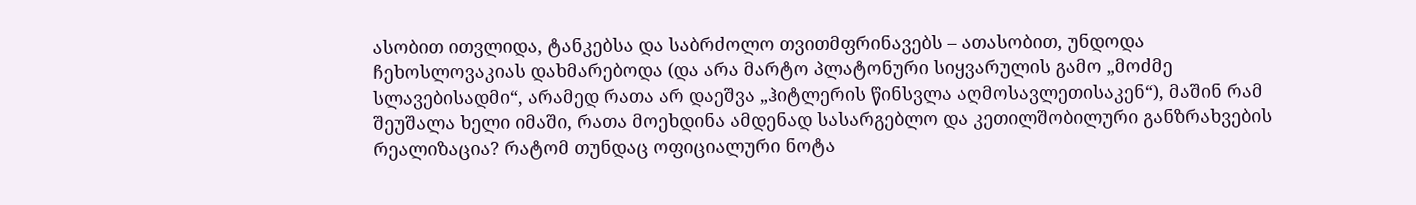ასობით ითვლიდა, ტანკებსა და საბრძოლო თვითმფრინავებს – ათასობით, უნდოდა ჩეხოსლოვაკიას დახმარებოდა (და არა მარტო პლატონური სიყვარულის გამო „მოძმე სლავებისადმი“, არამედ რათა არ დაეშვა „ჰიტლერის წინსვლა აღმოსავლეთისაკენ“), მაშინ რამ შეუშალა ხელი იმაში, რათა მოეხდინა ამდენად სასარგებლო და კეთილშობილური განზრახვების რეალიზაცია? რატომ თუნდაც ოფიციალური ნოტა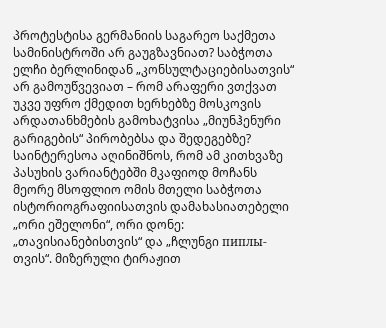პროტესტისა გერმანიის საგარეო საქმეთა სამინისტროში არ გაუგზავნიათ? საბჭოთა ელჩი ბერლინიდან „კონსულტაციებისათვის“ არ გამოუწვევიათ – რომ არაფერი ვთქვათ უკვე უფრო ქმედით ხერხებზე მოსკოვის არდათანხმების გამოხატვისა „მიუნჰენური გარიგების“ პირობებსა და შედეგებზე?
საინტერესოა აღინიშნოს, რომ ამ კითხვაზე პასუხის ვარიანტებში მკაფიოდ მოჩანს მეორე მსოფლიო ომის მთელი საბჭოთა ისტორიოგრაფიისათვის დამახასიათებელი „ორი ეშელონი“, ორი დონე: „თავისიანებისთვის“ და „ჩლუნგი пиплы-თვის“. მიზერული ტირაჟით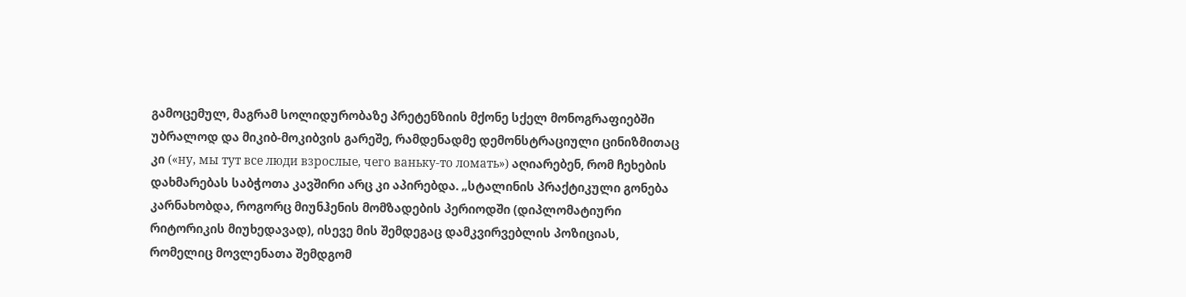გამოცემულ, მაგრამ სოლიდურობაზე პრეტენზიის მქონე სქელ მონოგრაფიებში უბრალოდ და მიკიბ-მოკიბვის გარეშე, რამდენადმე დემონსტრაციული ცინიზმითაც კი («ну, мы тут все люди взрослые, чего ваньку-то ломать») აღიარებენ, რომ ჩეხების დახმარებას საბჭოთა კავშირი არც კი აპირებდა. „სტალინის პრაქტიკული გონება კარნახობდა, როგორც მიუნჰენის მომზადების პერიოდში (დიპლომატიური რიტორიკის მიუხედავად), ისევე მის შემდეგაც დამკვირვებლის პოზიციას, რომელიც მოვლენათა შემდგომ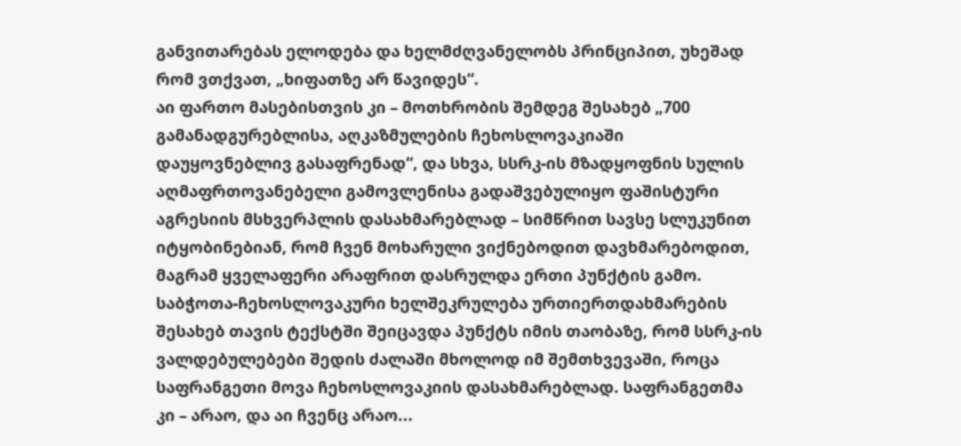განვითარებას ელოდება და ხელმძღვანელობს პრინციპით, უხეშად რომ ვთქვათ, „ხიფათზე არ წავიდეს“.
აი ფართო მასებისთვის კი – მოთხრობის შემდეგ შესახებ „700 გამანადგურებლისა, აღკაზმულების ჩეხოსლოვაკიაში დაუყოვნებლივ გასაფრენად“, და სხვა, სსრკ-ის მზადყოფნის სულის აღმაფრთოვანებელი გამოვლენისა გადაშვებულიყო ფაშისტური აგრესიის მსხვერპლის დასახმარებლად – სიმწრით სავსე სლუკუნით იტყობინებიან, რომ ჩვენ მოხარული ვიქნებოდით დავხმარებოდით, მაგრამ ყველაფერი არაფრით დასრულდა ერთი პუნქტის გამო. საბჭოთა-ჩეხოსლოვაკური ხელშეკრულება ურთიერთდახმარების შესახებ თავის ტექსტში შეიცავდა პუნქტს იმის თაობაზე, რომ სსრკ-ის ვალდებულებები შედის ძალაში მხოლოდ იმ შემთხვევაში, როცა საფრანგეთი მოვა ჩეხოსლოვაკიის დასახმარებლად. საფრანგეთმა კი – არაო, და აი ჩვენც არაო...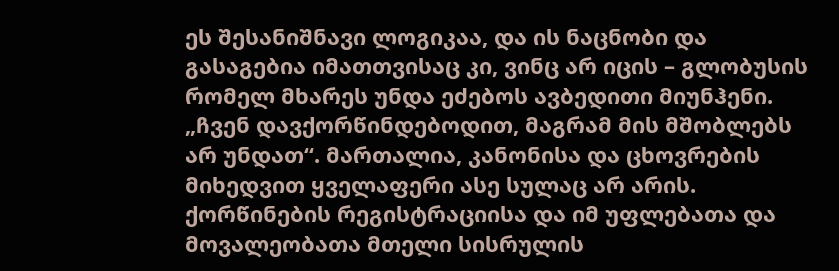ეს შესანიშნავი ლოგიკაა, და ის ნაცნობი და გასაგებია იმათთვისაც კი, ვინც არ იცის – გლობუსის რომელ მხარეს უნდა ეძებოს ავბედითი მიუნჰენი. „ჩვენ დავქორწინდებოდით, მაგრამ მის მშობლებს არ უნდათ“. მართალია, კანონისა და ცხოვრების მიხედვით ყველაფერი ასე სულაც არ არის. ქორწინების რეგისტრაციისა და იმ უფლებათა და მოვალეობათა მთელი სისრულის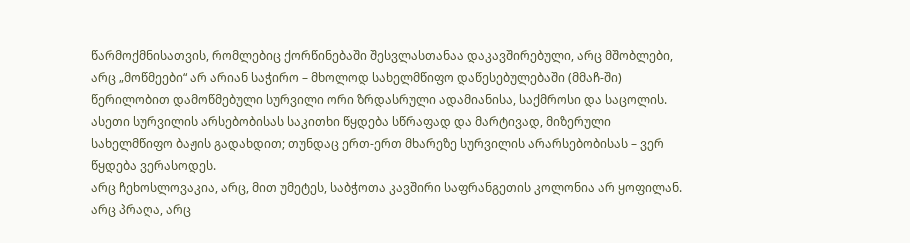წარმოქმნისათვის, რომლებიც ქორწინებაში შესვლასთანაა დაკავშირებული, არც მშობლები, არც „მოწმეები“ არ არიან საჭირო – მხოლოდ სახელმწიფო დაწესებულებაში (მმაჩ-ში) წერილობით დამოწმებული სურვილი ორი ზრდასრული ადამიანისა, საქმროსი და საცოლის. ასეთი სურვილის არსებობისას საკითხი წყდება სწრაფად და მარტივად, მიზერული სახელმწიფო ბაჟის გადახდით; თუნდაც ერთ-ერთ მხარეზე სურვილის არარსებობისას – ვერ წყდება ვერასოდეს.
არც ჩეხოსლოვაკია, არც, მით უმეტეს, საბჭოთა კავშირი საფრანგეთის კოლონია არ ყოფილან. არც პრაღა, არც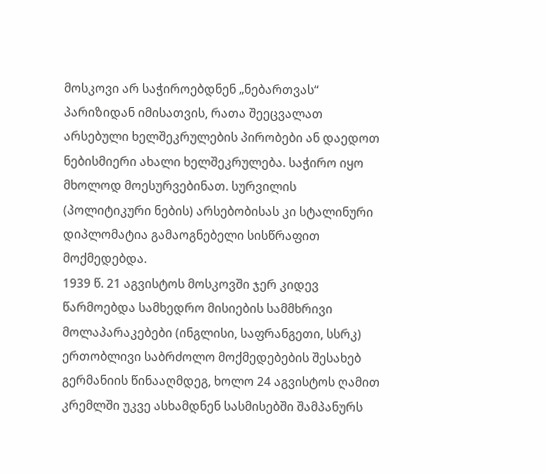მოსკოვი არ საჭიროებდნენ „ნებართვას“ პარიზიდან იმისათვის, რათა შეეცვალათ არსებული ხელშეკრულების პირობები ან დაედოთ ნებისმიერი ახალი ხელშეკრულება. საჭირო იყო მხოლოდ მოესურვებინათ. სურვილის (პოლიტიკური ნების) არსებობისას კი სტალინური დიპლომატია გამაოგნებელი სისწრაფით მოქმედებდა.
1939 წ. 21 აგვისტოს მოსკოვში ჯერ კიდევ წარმოებდა სამხედრო მისიების სამმხრივი მოლაპარაკებები (ინგლისი, საფრანგეთი, სსრკ) ერთობლივი საბრძოლო მოქმედებების შესახებ გერმანიის წინააღმდეგ, ხოლო 24 აგვისტოს ღამით კრემლში უკვე ასხამდნენ სასმისებში შამპანურს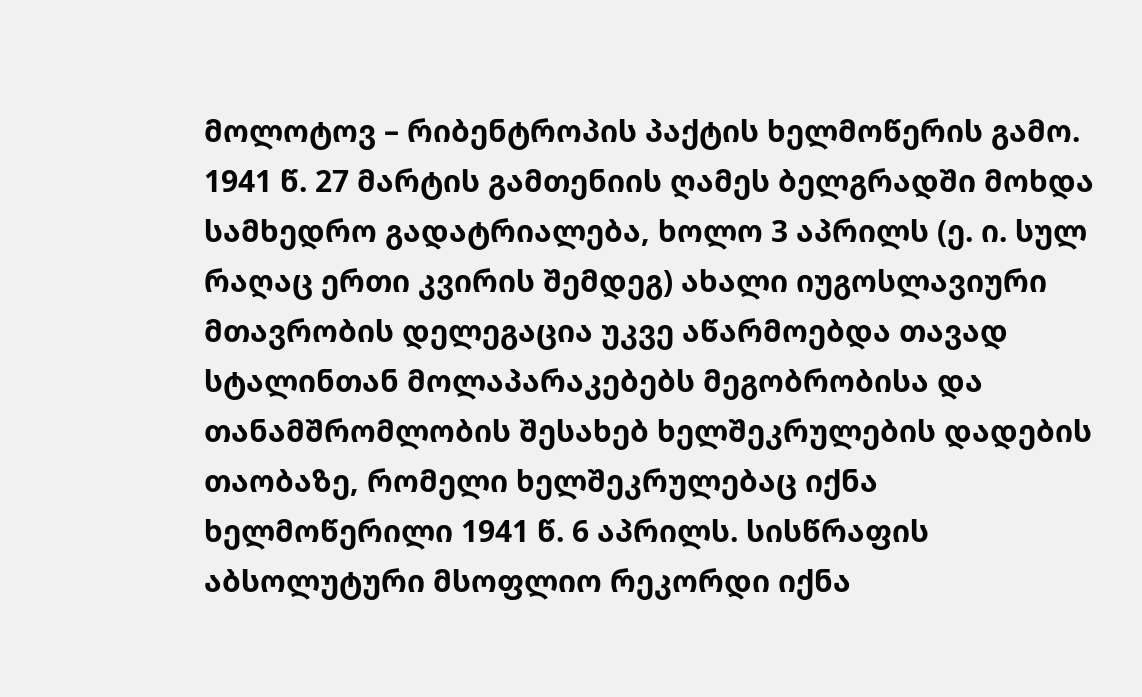მოლოტოვ – რიბენტროპის პაქტის ხელმოწერის გამო. 1941 წ. 27 მარტის გამთენიის ღამეს ბელგრადში მოხდა სამხედრო გადატრიალება, ხოლო 3 აპრილს (ე. ი. სულ რაღაც ერთი კვირის შემდეგ) ახალი იუგოსლავიური მთავრობის დელეგაცია უკვე აწარმოებდა თავად სტალინთან მოლაპარაკებებს მეგობრობისა და თანამშრომლობის შესახებ ხელშეკრულების დადების თაობაზე, რომელი ხელშეკრულებაც იქნა ხელმოწერილი 1941 წ. 6 აპრილს. სისწრაფის აბსოლუტური მსოფლიო რეკორდი იქნა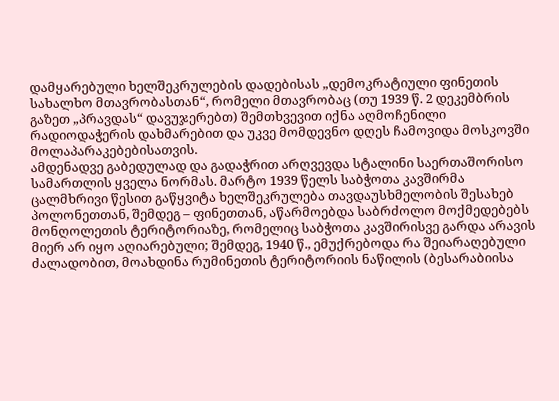დამყარებული ხელშეკრულების დადებისას „დემოკრატიული ფინეთის სახალხო მთავრობასთან“, რომელი მთავრობაც (თუ 1939 წ. 2 დეკემბრის გაზეთ „პრავდას“ დავუჯერებთ) შემთხვევით იქნა აღმოჩენილი რადიოდაჭერის დახმარებით და უკვე მომდევნო დღეს ჩამოვიდა მოსკოვში მოლაპარაკებებისათვის.
ამდენადვე გაბედულად და გადაჭრით არღვევდა სტალინი საერთაშორისო სამართლის ყველა ნორმას. მარტო 1939 წელს საბჭოთა კავშირმა ცალმხრივი წესით გაწყვიტა ხელშეკრულება თავდაუსხმელობის შესახებ პოლონეთთან, შემდეგ – ფინეთთან, აწარმოებდა საბრძოლო მოქმედებებს მონღოლეთის ტერიტორიაზე, რომელიც საბჭოთა კავშირისვე გარდა არავის მიერ არ იყო აღიარებული; შემდეგ, 1940 წ., ემუქრებოდა რა შეიარაღებული ძალადობით, მოახდინა რუმინეთის ტერიტორიის ნაწილის (ბესარაბიისა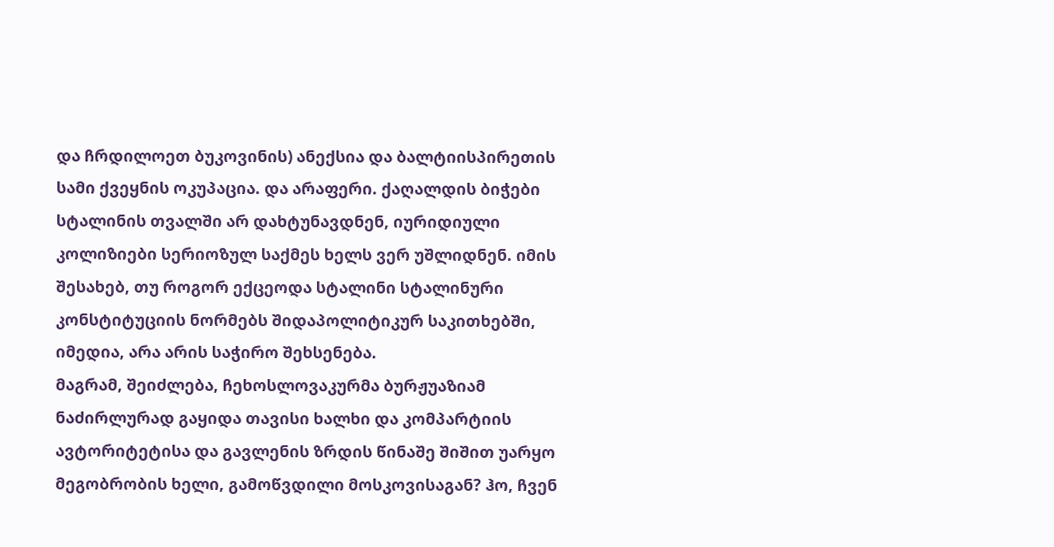და ჩრდილოეთ ბუკოვინის) ანექსია და ბალტიისპირეთის სამი ქვეყნის ოკუპაცია. და არაფერი. ქაღალდის ბიჭები სტალინის თვალში არ დახტუნავდნენ, იურიდიული კოლიზიები სერიოზულ საქმეს ხელს ვერ უშლიდნენ. იმის შესახებ, თუ როგორ ექცეოდა სტალინი სტალინური კონსტიტუციის ნორმებს შიდაპოლიტიკურ საკითხებში, იმედია, არა არის საჭირო შეხსენება.
მაგრამ, შეიძლება, ჩეხოსლოვაკურმა ბურჟუაზიამ ნაძირლურად გაყიდა თავისი ხალხი და კომპარტიის ავტორიტეტისა და გავლენის ზრდის წინაშე შიშით უარყო მეგობრობის ხელი, გამოწვდილი მოსკოვისაგან? ჰო, ჩვენ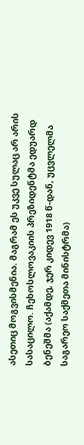ასეთიც მოგვისმენია. მაგრამ ეს უკვე სულაც არ არის სასაცილო. ჩეხოსლოვაკიის პრეზიდენტმა ედუარდ ბენეშმა (აქამდე, ჯერ კიდევ 1918 წ-დან, უცვლელმა საგარეო საქმეთა მინისტრმა)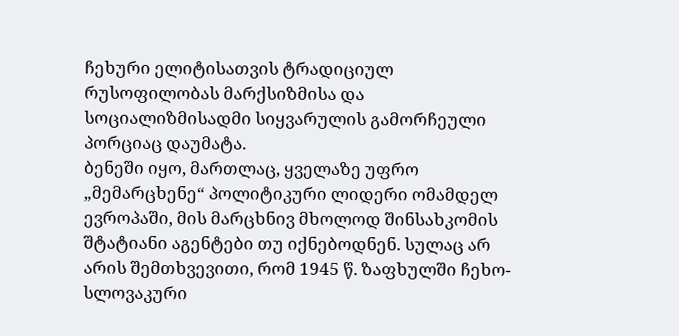ჩეხური ელიტისათვის ტრადიციულ რუსოფილობას მარქსიზმისა და სოციალიზმისადმი სიყვარულის გამორჩეული პორციაც დაუმატა.
ბენეში იყო, მართლაც, ყველაზე უფრო „მემარცხენე“ პოლიტიკური ლიდერი ომამდელ ევროპაში, მის მარცხნივ მხოლოდ შინსახკომის შტატიანი აგენტები თუ იქნებოდნენ. სულაც არ არის შემთხვევითი, რომ 1945 წ. ზაფხულში ჩეხო-სლოვაკური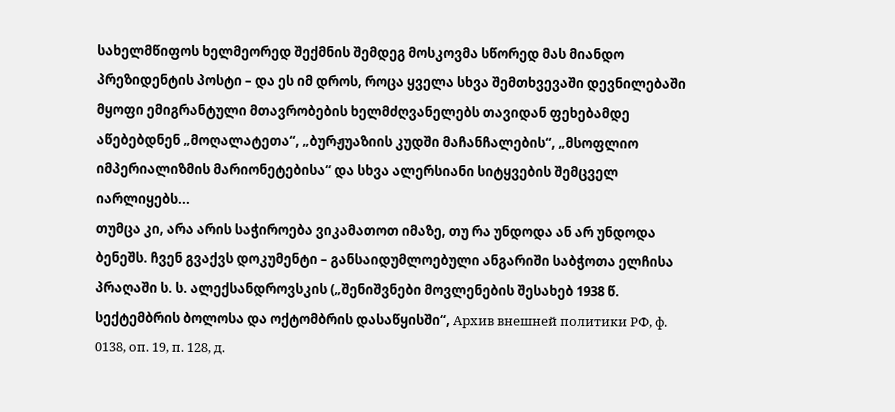სახელმწიფოს ხელმეორედ შექმნის შემდეგ მოსკოვმა სწორედ მას მიანდო პრეზიდენტის პოსტი – და ეს იმ დროს, როცა ყველა სხვა შემთხვევაში დევნილებაში მყოფი ემიგრანტული მთავრობების ხელმძღვანელებს თავიდან ფეხებამდე აწებებდნენ „მოღალატეთა“, „ბურჟუაზიის კუდში მაჩანჩალების“, „მსოფლიო იმპერიალიზმის მარიონეტებისა“ და სხვა ალერსიანი სიტყვების შემცველ იარლიყებს...
თუმცა კი, არა არის საჭიროება ვიკამათოთ იმაზე, თუ რა უნდოდა ან არ უნდოდა ბენეშს. ჩვენ გვაქვს დოკუმენტი – განსაიდუმლოებული ანგარიში საბჭოთა ელჩისა პრაღაში ს. ს. ალექსანდროვსკის („შენიშვნები მოვლენების შესახებ 1938 წ. სექტემბრის ბოლოსა და ოქტომბრის დასაწყისში“, Архив внешней политики РФ, ф. 0138, оп. 19, п. 128, д.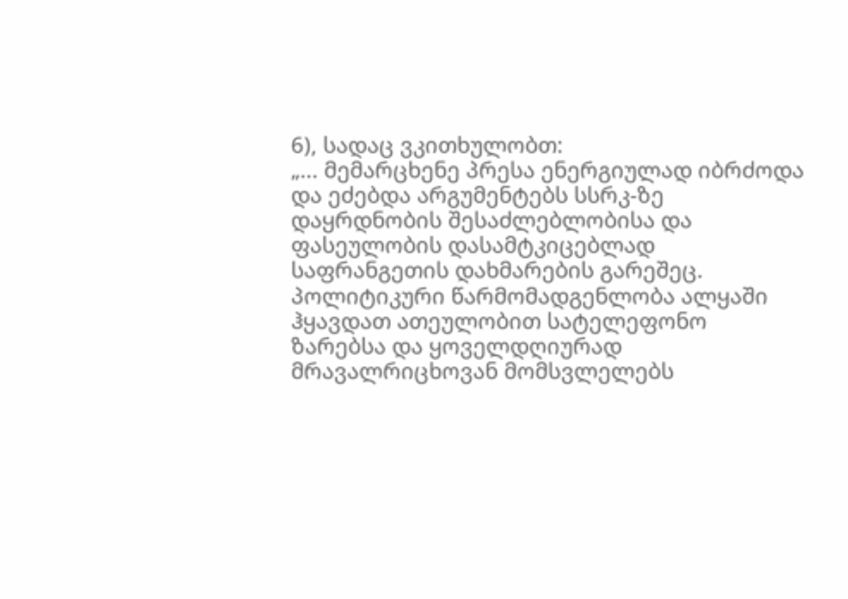6), სადაც ვკითხულობთ:
„... მემარცხენე პრესა ენერგიულად იბრძოდა და ეძებდა არგუმენტებს სსრკ-ზე დაყრდნობის შესაძლებლობისა და ფასეულობის დასამტკიცებლად საფრანგეთის დახმარების გარეშეც. პოლიტიკური წარმომადგენლობა ალყაში ჰყავდათ ათეულობით სატელეფონო ზარებსა და ყოველდღიურად მრავალრიცხოვან მომსვლელებს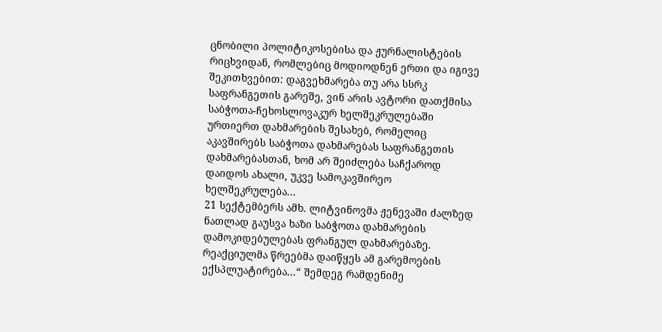ცნობილი პოლიტიკოსებისა და ჟურნალისტების რიცხვიდან, რომლებიც მოდიოდნენ ერთი და იგივე შეკითხვებით: დაგვეხმარება თუ არა სსრკ საფრანგეთის გარეშე, ვინ არის ავტორი დათქმისა საბჭოთა-ჩეხოსლოვაკურ ხელშეკრულებაში ურთიერთ დახმარების შესახებ, რომელიც აკავშირებს საბჭოთა დახმარებას საფრანგეთის დახმარებასთან, ხომ არ შეიძლება საჩქაროდ დაიდოს ახალი, უკვე სამოკავშირეო ხელშეკრულება...
21 სექტემბერს ამხ. ლიტვინოვმა ჟენევაში ძალზედ ნათლად გაუსვა ხაზი საბჭოთა დახმარების დამოკიდებულებას ფრანგულ დახმარებაზე. რეაქციულმა წრეებმა დაიწყეს ამ გარემოების ექსპლუატირება...“ შემდეგ რამდენიმე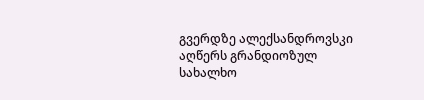გვერდზე ალექსანდროვსკი აღწერს გრანდიოზულ სახალხო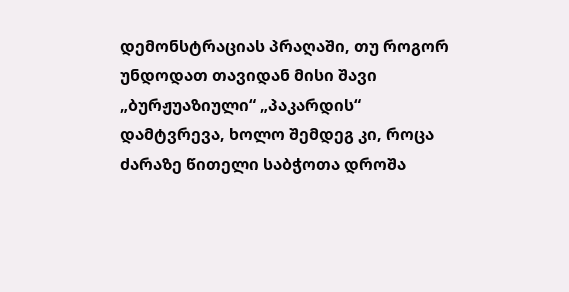დემონსტრაციას პრაღაში, თუ როგორ უნდოდათ თავიდან მისი შავი „ბურჟუაზიული“ „პაკარდის“ დამტვრევა, ხოლო შემდეგ კი, როცა ძარაზე წითელი საბჭოთა დროშა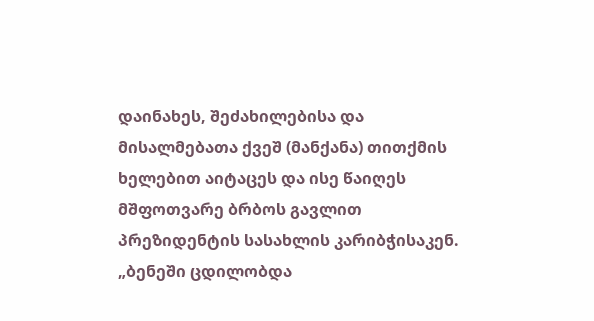დაინახეს, შეძახილებისა და მისალმებათა ქვეშ (მანქანა) თითქმის ხელებით აიტაცეს და ისე წაიღეს მშფოთვარე ბრბოს გავლით პრეზიდენტის სასახლის კარიბჭისაკენ.
„ბენეში ცდილობდა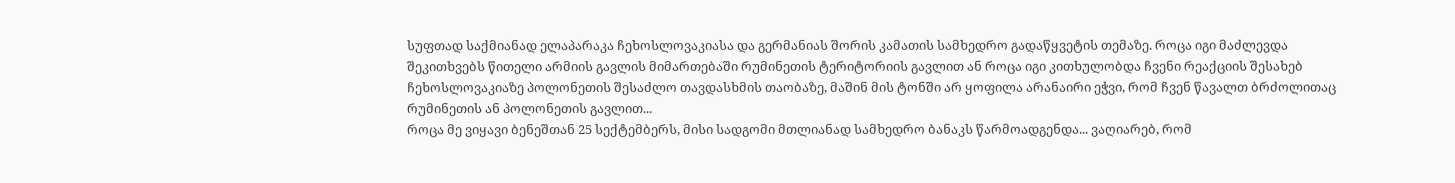სუფთად საქმიანად ელაპარაკა ჩეხოსლოვაკიასა და გერმანიას შორის კამათის სამხედრო გადაწყვეტის თემაზე. როცა იგი მაძლევდა შეკითხვებს წითელი არმიის გავლის მიმართებაში რუმინეთის ტერიტორიის გავლით ან როცა იგი კითხულობდა ჩვენი რეაქციის შესახებ ჩეხოსლოვაკიაზე პოლონეთის შესაძლო თავდასხმის თაობაზე, მაშინ მის ტონში არ ყოფილა არანაირი ეჭვი, რომ ჩვენ წავალთ ბრძოლითაც რუმინეთის ან პოლონეთის გავლით...
როცა მე ვიყავი ბენეშთან 25 სექტემბერს, მისი სადგომი მთლიანად სამხედრო ბანაკს წარმოადგენდა... ვაღიარებ, რომ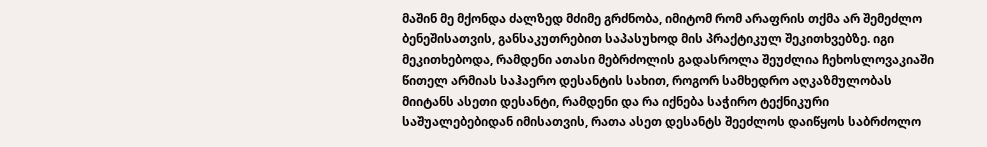მაშინ მე მქონდა ძალზედ მძიმე გრძნობა, იმიტომ რომ არაფრის თქმა არ შემეძლო ბენეშისათვის, განსაკუთრებით საპასუხოდ მის პრაქტიკულ შეკითხვებზე. იგი მეკითხებოდა, რამდენი ათასი მებრძოლის გადასროლა შეუძლია ჩეხოსლოვაკიაში წითელ არმიას საჰაერო დესანტის სახით, როგორ სამხედრო აღკაზმულობას მიიტანს ასეთი დესანტი, რამდენი და რა იქნება საჭირო ტექნიკური საშუალებებიდან იმისათვის, რათა ასეთ დესანტს შეეძლოს დაიწყოს საბრძოლო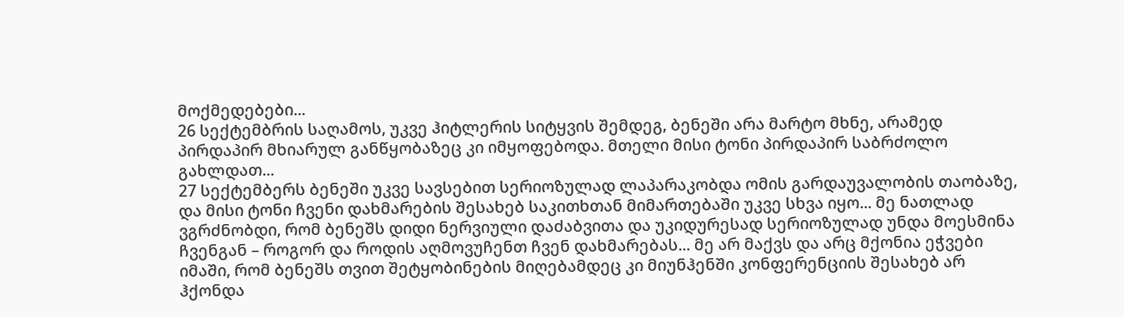მოქმედებები...
26 სექტემბრის საღამოს, უკვე ჰიტლერის სიტყვის შემდეგ, ბენეში არა მარტო მხნე, არამედ პირდაპირ მხიარულ განწყობაზეც კი იმყოფებოდა. მთელი მისი ტონი პირდაპირ საბრძოლო გახლდათ...
27 სექტემბერს ბენეში უკვე სავსებით სერიოზულად ლაპარაკობდა ომის გარდაუვალობის თაობაზე, და მისი ტონი ჩვენი დახმარების შესახებ საკითხთან მიმართებაში უკვე სხვა იყო... მე ნათლად ვგრძნობდი, რომ ბენეშს დიდი ნერვიული დაძაბვითა და უკიდურესად სერიოზულად უნდა მოესმინა ჩვენგან – როგორ და როდის აღმოვუჩენთ ჩვენ დახმარებას... მე არ მაქვს და არც მქონია ეჭვები იმაში, რომ ბენეშს თვით შეტყობინების მიღებამდეც კი მიუნჰენში კონფერენციის შესახებ არ ჰქონდა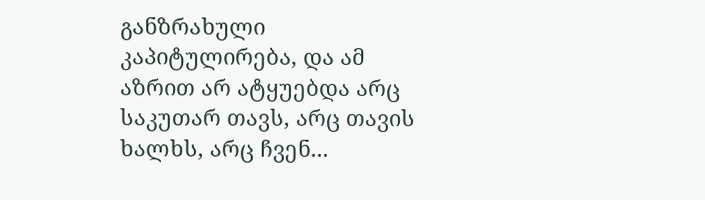განზრახული კაპიტულირება, და ამ აზრით არ ატყუებდა არც საკუთარ თავს, არც თავის ხალხს, არც ჩვენ...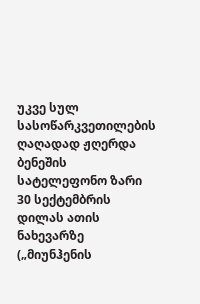უკვე სულ სასოწარკვეთილების ღაღადად ჟღერდა ბენეშის სატელეფონო ზარი 30 სექტემბრის დილას ათის ნახევარზე („მიუნჰენის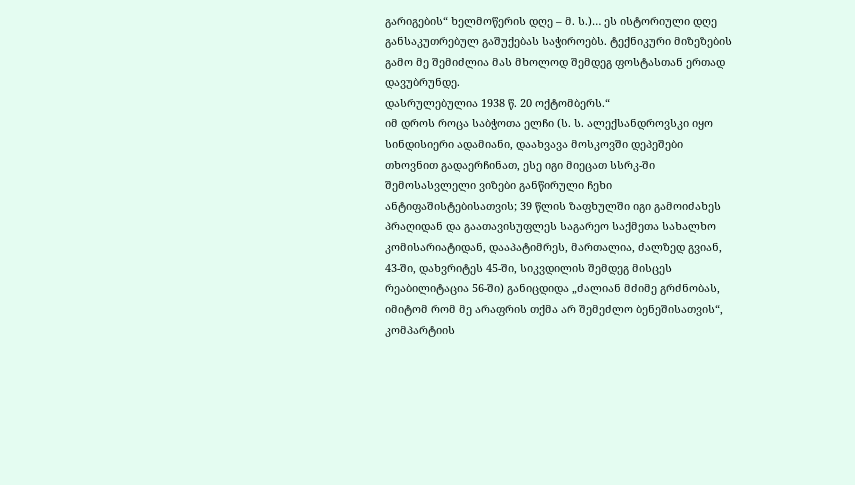გარიგების“ ხელმოწერის დღე – მ. ს.)… ეს ისტორიული დღე განსაკუთრებულ გაშუქებას საჭიროებს. ტექნიკური მიზეზების გამო მე შემიძლია მას მხოლოდ შემდეგ ფოსტასთან ერთად დავუბრუნდე.
დასრულებულია 1938 წ. 20 ოქტომბერს.“
იმ დროს როცა საბჭოთა ელჩი (ს. ს. ალექსანდროვსკი იყო სინდისიერი ადამიანი, დაახვავა მოსკოვში დეპეშები თხოვნით გადაერჩინათ, ესე იგი მიეცათ სსრკ-ში შემოსასვლელი ვიზები განწირული ჩეხი ანტიფაშისტებისათვის; 39 წლის ზაფხულში იგი გამოიძახეს პრაღიდან და გაათავისუფლეს საგარეო საქმეთა სახალხო კომისარიატიდან, დააპატიმრეს, მართალია, ძალზედ გვიან, 43-ში, დახვრიტეს 45-ში, სიკვდილის შემდეგ მისცეს რეაბილიტაცია 56-ში) განიცდიდა „ძალიან მძიმე გრძნობას, იმიტომ რომ მე არაფრის თქმა არ შემეძლო ბენეშისათვის“, კომპარტიის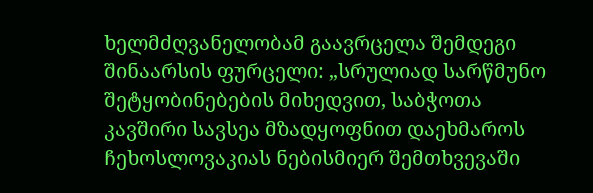ხელმძღვანელობამ გაავრცელა შემდეგი შინაარსის ფურცელი: „სრულიად სარწმუნო შეტყობინებების მიხედვით, საბჭოთა კავშირი სავსეა მზადყოფნით დაეხმაროს ჩეხოსლოვაკიას ნებისმიერ შემთხვევაში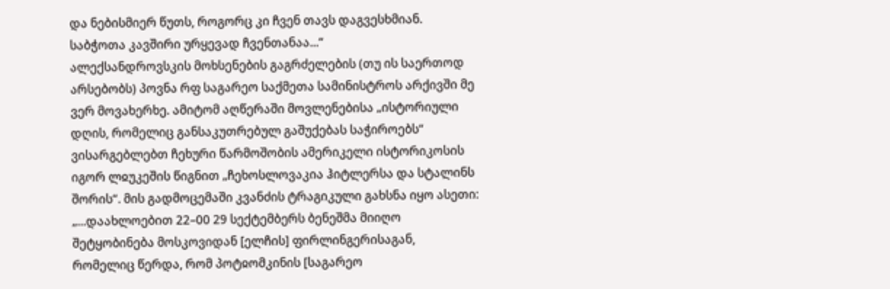და ნებისმიერ წუთს, როგორც კი ჩვენ თავს დაგვესხმიან. საბჭოთა კავშირი ურყევად ჩვენთანაა...“
ალექსანდროვსკის მოხსენების გაგრძელების (თუ ის საერთოდ არსებობს) პოვნა რფ საგარეო საქმეთა სამინისტროს არქივში მე ვერ მოვახერხე. ამიტომ აღწერაში მოვლენებისა „ისტორიული დღის, რომელიც განსაკუთრებულ გაშუქებას საჭიროებს“ ვისარგებლებთ ჩეხური წარმოშობის ამერიკელი ისტორიკოსის იგორ ლჲუკეშის წიგნით „ჩეხოსლოვაკია ჰიტლერსა და სტალინს შორის“. მის გადმოცემაში კვანძის ტრაგიკული გახსნა იყო ასეთი:
„...დაახლოებით 22–00 29 სექტემბერს ბენეშმა მიიღო შეტყობინება მოსკოვიდან [ელჩის] ფირლინგერისაგან, რომელიც წერდა, რომ პოტჲომკინის [საგარეო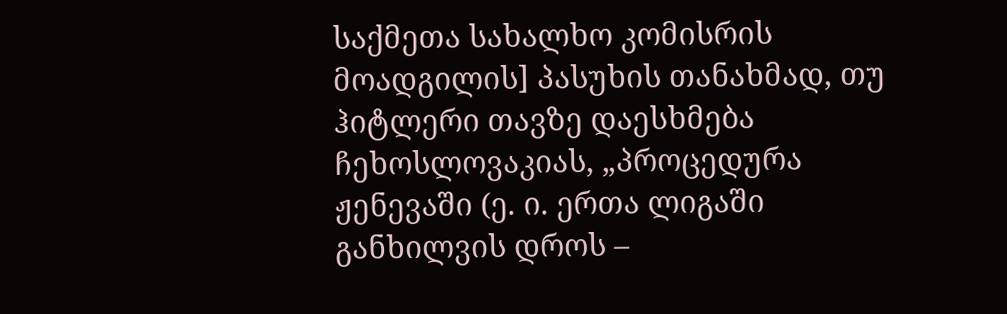საქმეთა სახალხო კომისრის მოადგილის] პასუხის თანახმად, თუ ჰიტლერი თავზე დაესხმება ჩეხოსლოვაკიას, „პროცედურა ჟენევაში (ე. ი. ერთა ლიგაში განხილვის დროს –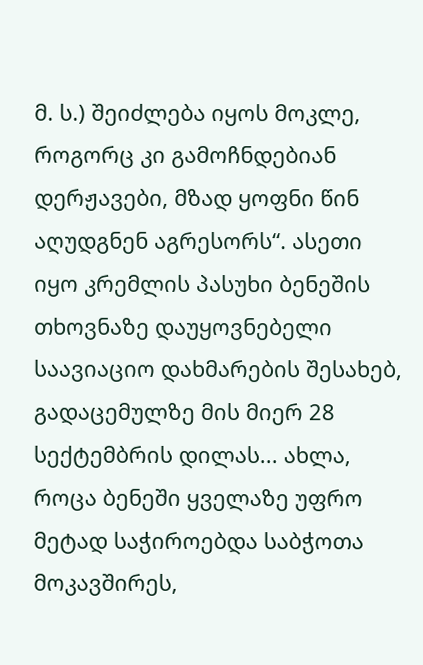მ. ს.) შეიძლება იყოს მოკლე, როგორც კი გამოჩნდებიან დერჟავები, მზად ყოფნი წინ აღუდგნენ აგრესორს“. ასეთი იყო კრემლის პასუხი ბენეშის თხოვნაზე დაუყოვნებელი საავიაციო დახმარების შესახებ, გადაცემულზე მის მიერ 28 სექტემბრის დილას... ახლა, როცა ბენეში ყველაზე უფრო მეტად საჭიროებდა საბჭოთა მოკავშირეს,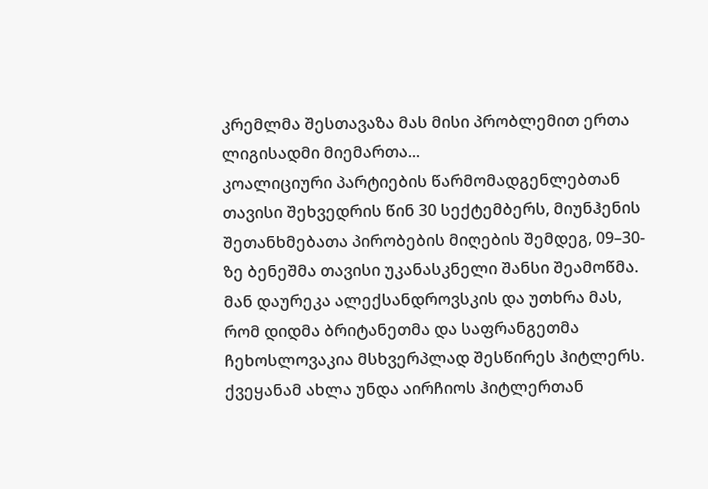კრემლმა შესთავაზა მას მისი პრობლემით ერთა ლიგისადმი მიემართა...
კოალიციური პარტიების წარმომადგენლებთან თავისი შეხვედრის წინ 30 სექტემბერს, მიუნჰენის შეთანხმებათა პირობების მიღების შემდეგ, 09–30-ზე ბენეშმა თავისი უკანასკნელი შანსი შეამოწმა. მან დაურეკა ალექსანდროვსკის და უთხრა მას, რომ დიდმა ბრიტანეთმა და საფრანგეთმა ჩეხოსლოვაკია მსხვერპლად შესწირეს ჰიტლერს. ქვეყანამ ახლა უნდა აირჩიოს ჰიტლერთან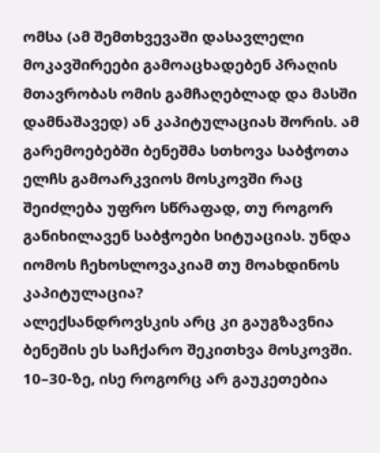ომსა (ამ შემთხვევაში დასავლელი მოკავშირეები გამოაცხადებენ პრაღის მთავრობას ომის გამჩაღებლად და მასში დამნაშავედ) ან კაპიტულაციას შორის. ამ გარემოებებში ბენეშმა სთხოვა საბჭოთა ელჩს გამოარკვიოს მოსკოვში რაც შეიძლება უფრო სწრაფად, თუ როგორ განიხილავენ საბჭოები სიტუაციას. უნდა იომოს ჩეხოსლოვაკიამ თუ მოახდინოს კაპიტულაცია?
ალექსანდროვსკის არც კი გაუგზავნია ბენეშის ეს საჩქარო შეკითხვა მოსკოვში. 10–30-ზე, ისე როგორც არ გაუკეთებია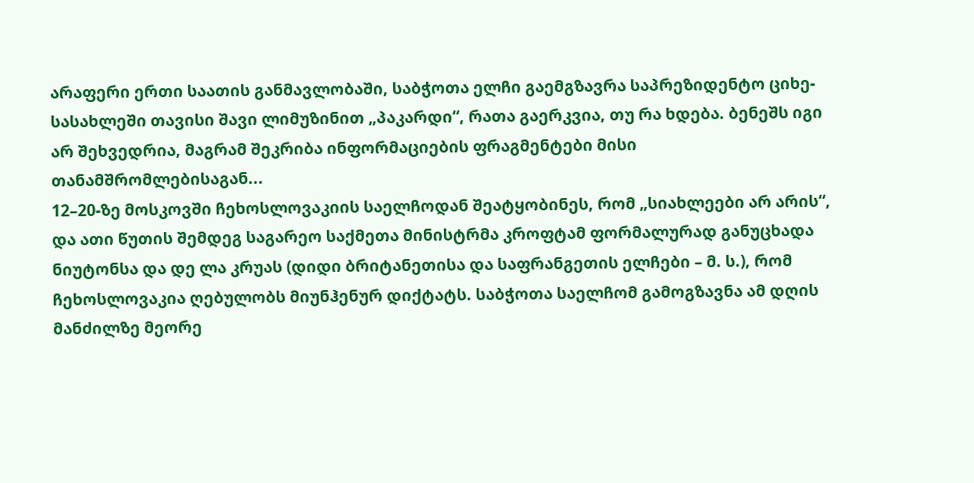არაფერი ერთი საათის განმავლობაში, საბჭოთა ელჩი გაემგზავრა საპრეზიდენტო ციხე-სასახლეში თავისი შავი ლიმუზინით „პაკარდი“, რათა გაერკვია, თუ რა ხდება. ბენეშს იგი არ შეხვედრია, მაგრამ შეკრიბა ინფორმაციების ფრაგმენტები მისი თანამშრომლებისაგან...
12–20-ზე მოსკოვში ჩეხოსლოვაკიის საელჩოდან შეატყობინეს, რომ „სიახლეები არ არის“, და ათი წუთის შემდეგ საგარეო საქმეთა მინისტრმა კროფტამ ფორმალურად განუცხადა ნიუტონსა და დე ლა კრუას (დიდი ბრიტანეთისა და საფრანგეთის ელჩები – მ. ს.), რომ ჩეხოსლოვაკია ღებულობს მიუნჰენურ დიქტატს. საბჭოთა საელჩომ გამოგზავნა ამ დღის მანძილზე მეორე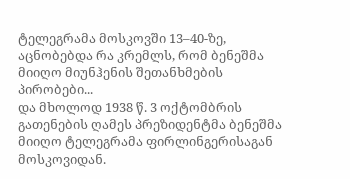ტელეგრამა მოსკოვში 13–40-ზე, აცნობებდა რა კრემლს, რომ ბენეშმა მიიღო მიუნჰენის შეთანხმების პირობები...
და მხოლოდ 1938 წ. 3 ოქტომბრის გათენების ღამეს პრეზიდენტმა ბენეშმა მიიღო ტელეგრამა ფირლინგერისაგან მოსკოვიდან.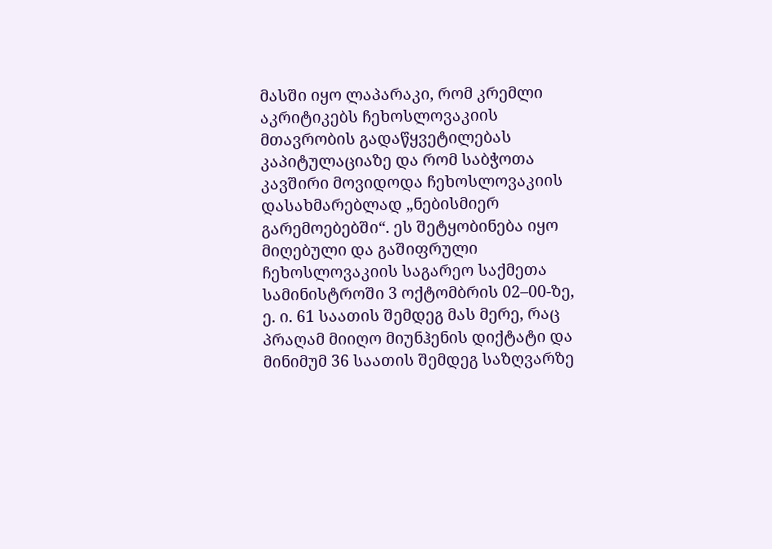მასში იყო ლაპარაკი, რომ კრემლი აკრიტიკებს ჩეხოსლოვაკიის მთავრობის გადაწყვეტილებას კაპიტულაციაზე და რომ საბჭოთა კავშირი მოვიდოდა ჩეხოსლოვაკიის დასახმარებლად „ნებისმიერ გარემოებებში“. ეს შეტყობინება იყო მიღებული და გაშიფრული ჩეხოსლოვაკიის საგარეო საქმეთა სამინისტროში 3 ოქტომბრის 02–00-ზე, ე. ი. 61 საათის შემდეგ მას მერე, რაც პრაღამ მიიღო მიუნჰენის დიქტატი და მინიმუმ 36 საათის შემდეგ საზღვარზე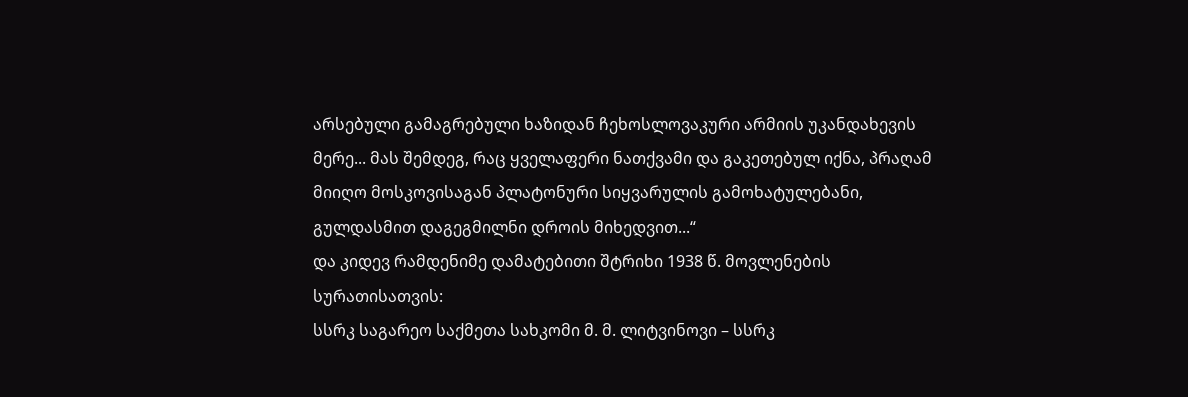არსებული გამაგრებული ხაზიდან ჩეხოსლოვაკური არმიის უკანდახევის მერე... მას შემდეგ, რაც ყველაფერი ნათქვამი და გაკეთებულ იქნა, პრაღამ მიიღო მოსკოვისაგან პლატონური სიყვარულის გამოხატულებანი, გულდასმით დაგეგმილნი დროის მიხედვით...“
და კიდევ რამდენიმე დამატებითი შტრიხი 1938 წ. მოვლენების სურათისათვის:
სსრკ საგარეო საქმეთა სახკომი მ. მ. ლიტვინოვი – სსრკ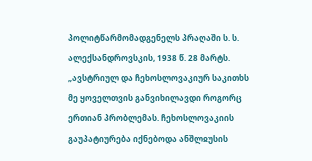პოლიტწარმომადგენელს პრაღაში ს. ს. ალექსანდროვსკის, 1938 წ. 28 მარტს.
„ავსტრიულ და ჩეხოსლოვაკიურ საკითხს მე ყოველთვის განვიხილავდი როგორც ერთიან პრობლემას. ჩეხოსლოვაკიის გაუპატიურება იქნებოდა ანშლჲუსის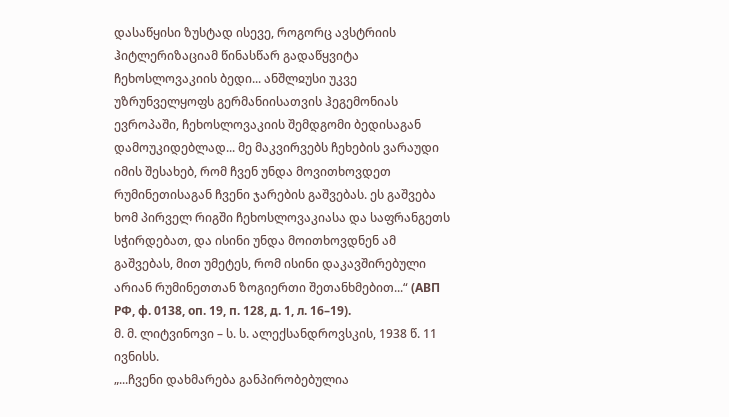დასაწყისი ზუსტად ისევე, როგორც ავსტრიის ჰიტლერიზაციამ წინასწარ გადაწყვიტა ჩეხოსლოვაკიის ბედი... ანშლჲუსი უკვე უზრუნველყოფს გერმანიისათვის ჰეგემონიას ევროპაში, ჩეხოსლოვაკიის შემდგომი ბედისაგან დამოუკიდებლად... მე მაკვირვებს ჩეხების ვარაუდი იმის შესახებ, რომ ჩვენ უნდა მოვითხოვდეთ რუმინეთისაგან ჩვენი ჯარების გაშვებას. ეს გაშვება ხომ პირველ რიგში ჩეხოსლოვაკიასა და საფრანგეთს სჭირდებათ, და ისინი უნდა მოითხოვდნენ ამ გაშვებას, მით უმეტეს, რომ ისინი დაკავშირებული არიან რუმინეთთან ზოგიერთი შეთანხმებით...“ (АВП РФ, ф. 0138, оп. 19, п. 128, д. 1, л. 16–19).
მ. მ. ლიტვინოვი – ს. ს. ალექსანდროვსკის, 1938 წ. 11 ივნისს.
„...ჩვენი დახმარება განპირობებულია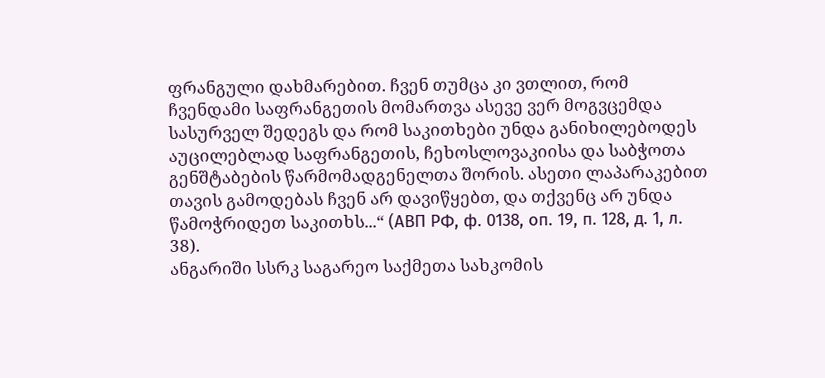ფრანგული დახმარებით. ჩვენ თუმცა კი ვთლით, რომ ჩვენდამი საფრანგეთის მომართვა ასევე ვერ მოგვცემდა სასურველ შედეგს და რომ საკითხები უნდა განიხილებოდეს აუცილებლად საფრანგეთის, ჩეხოსლოვაკიისა და საბჭოთა გენშტაბების წარმომადგენელთა შორის. ასეთი ლაპარაკებით თავის გამოდებას ჩვენ არ დავიწყებთ, და თქვენც არ უნდა წამოჭრიდეთ საკითხს...“ (АВП РФ, ф. 0138, оп. 19, п. 128, д. 1, л. 38).
ანგარიში სსრკ საგარეო საქმეთა სახკომის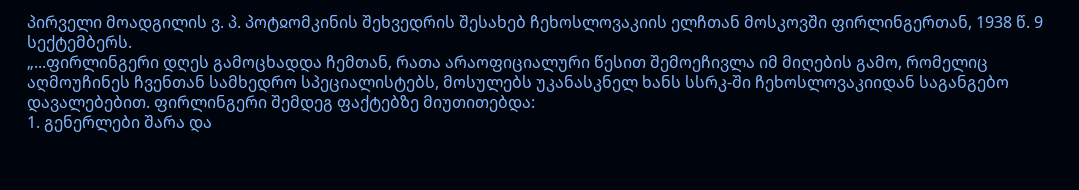პირველი მოადგილის ვ. პ. პოტჲომკინის შეხვედრის შესახებ ჩეხოსლოვაკიის ელჩთან მოსკოვში ფირლინგერთან, 1938 წ. 9 სექტემბერს.
„...ფირლინგერი დღეს გამოცხადდა ჩემთან, რათა არაოფიციალური წესით შემოეჩივლა იმ მიღების გამო, რომელიც აღმოუჩინეს ჩვენთან სამხედრო სპეციალისტებს, მოსულებს უკანასკნელ ხანს სსრკ-ში ჩეხოსლოვაკიიდან საგანგებო დავალებებით. ფირლინგერი შემდეგ ფაქტებზე მიუთითებდა:
1. გენერლები შარა და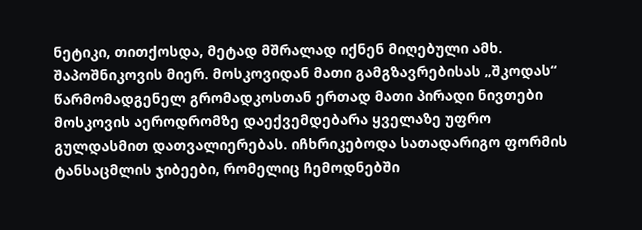ნეტიკი, თითქოსდა, მეტად მშრალად იქნენ მიღებული ამხ. შაპოშნიკოვის მიერ. მოსკოვიდან მათი გამგზავრებისას „შკოდას“ წარმომადგენელ გრომადკოსთან ერთად მათი პირადი ნივთები მოსკოვის აეროდრომზე დაექვემდებარა ყველაზე უფრო გულდასმით დათვალიერებას. იჩხრიკებოდა სათადარიგო ფორმის ტანსაცმლის ჯიბეები, რომელიც ჩემოდნებში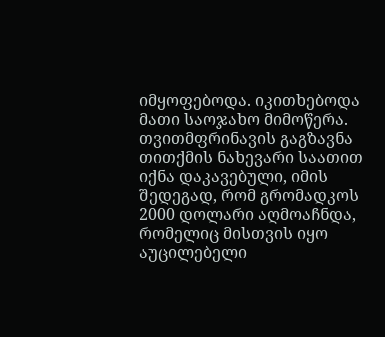იმყოფებოდა. იკითხებოდა მათი საოჯახო მიმოწერა. თვითმფრინავის გაგზავნა თითქმის ნახევარი საათით იქნა დაკავებული, იმის შედეგად, რომ გრომადკოს 2000 დოლარი აღმოაჩნდა, რომელიც მისთვის იყო აუცილებელი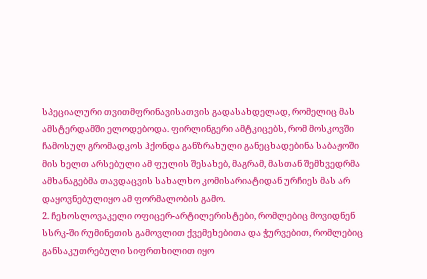სპეციალური თვითმფრინავისათვის გადასახდელად, რომელიც მას ამსტერდამში ელოდებოდა. ფირლინგერი ამტკიცებს, რომ მოსკოვში ჩამოსულ გრომადკოს ჰქონდა განზრახული განეცხადებინა საბაჟოში მის ხელთ არსებული ამ ფულის შესახებ, მაგრამ, მასთან შემხვედრმა ამხანაგებმა თავდაცვის სახალხო კომისარიატიდან ურჩიეს მას არ დაყოვნებულიყო ამ ფორმალობის გამო.
2. ჩეხოსლოვაკელი ოფიცერ-არტილერისტები, რომლებიც მოვიდნენ სსრკ-ში რუმინეთის გამოვლით ქვემეხებითა და ჭურვებით, რომლებიც განსაკუთრებული სიფრთხილით იყო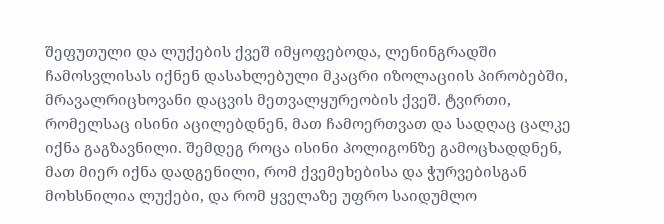შეფუთული და ლუქების ქვეშ იმყოფებოდა, ლენინგრადში ჩამოსვლისას იქნენ დასახლებული მკაცრი იზოლაციის პირობებში, მრავალრიცხოვანი დაცვის მეთვალყურეობის ქვეშ. ტვირთი, რომელსაც ისინი აცილებდნენ, მათ ჩამოერთვათ და სადღაც ცალკე იქნა გაგზავნილი. შემდეგ როცა ისინი პოლიგონზე გამოცხადდნენ, მათ მიერ იქნა დადგენილი, რომ ქვემეხებისა და ჭურვებისგან მოხსნილია ლუქები, და რომ ყველაზე უფრო საიდუმლო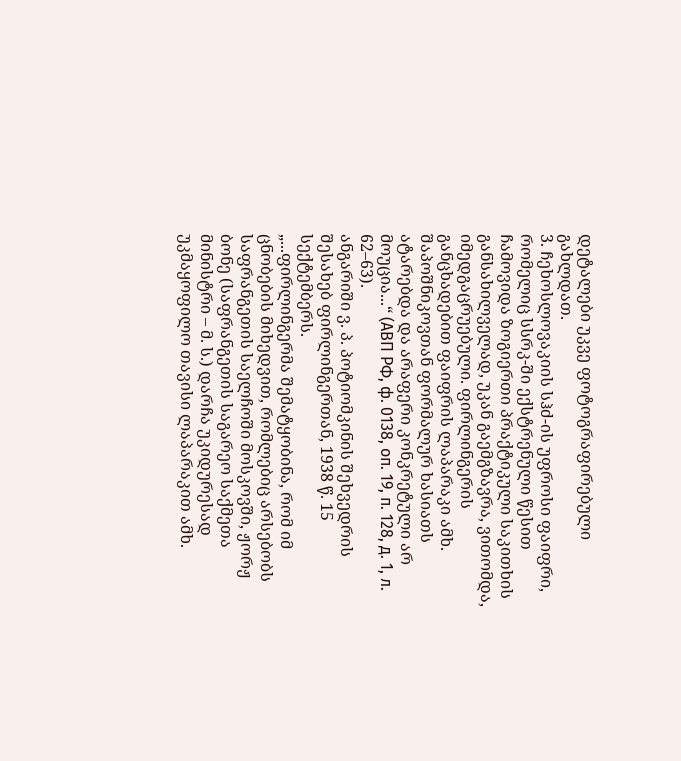დეტალები უკვე ფოტოგრაფირებული გახლდათ.
3. ჩეხოსლოვაკიის სჰძ-ის უფროსი ფაიფრი, რომელიც სსრკ-ში ექსტრენული წესით ჩამოვიდა ზოგიერთი პრაქტიკული საკითხის განსახილველად, უკან გაემგზავრა, ვითომდა, იმედგაცრუებული. ფირლინგერის განცხადებით ფაიფრის ლაპარაკი ამხ. შაპოშნიკოვთან ფორმალურ ხასიათს ატარებდა და არაფერი კონკრეტული არ მოუცია...“ (АВП РФ, ф. 0138, оп. 19, п. 128, д. 1, л. 62–63).
ანგარიში ვ. პ. პოტიომკინის შეხვედრის შესახებ ფირლინგერთან, 1938 წ. 15 სექტემბერს.
„...ფირლინგერმა შემატყობინა, რომ იმ ცნობების მიხედვით, რომლებიც არსებობს საფრანგეთის საელჩოში მოსკოვში, ჟორჟ ბონე (საფრანგეთის საგარეო საქმეთა მინისტრი – მ. ს.) დარჩა უკიდურესად უკმაყოფილო თავისი ლაპარაკით ამხ.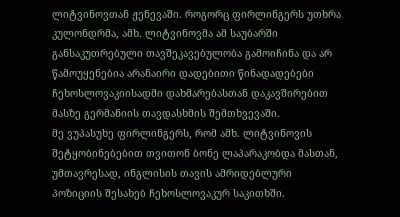ლიტვინოვთან ჟენევაში. როგორც ფირლინგერს უთხრა კულონდრმა, ამხ. ლიტვინოვმა ამ საუბარში განსაკუთრებული თავშეკავებულობა გამოიჩინა და არ წამოუყენებია არანაირი დადებითი წინადადებები ჩეხოსლოვაკიისადმი დახმარებასთან დაკავშირებით მასზე გერმანიის თავდასხმის შემთხვევაში.
მე ვუპასუხე ფირლინგერს, რომ ამხ. ლიტვინოვის შეტყობინებებით თვითონ ბონე ლაპარაკობდა მასთან, უმთავრესად, ინგლისის თავის ამრიდებლური პოზიციის შესახებ ჩეხოსლოვაკურ საკითხში.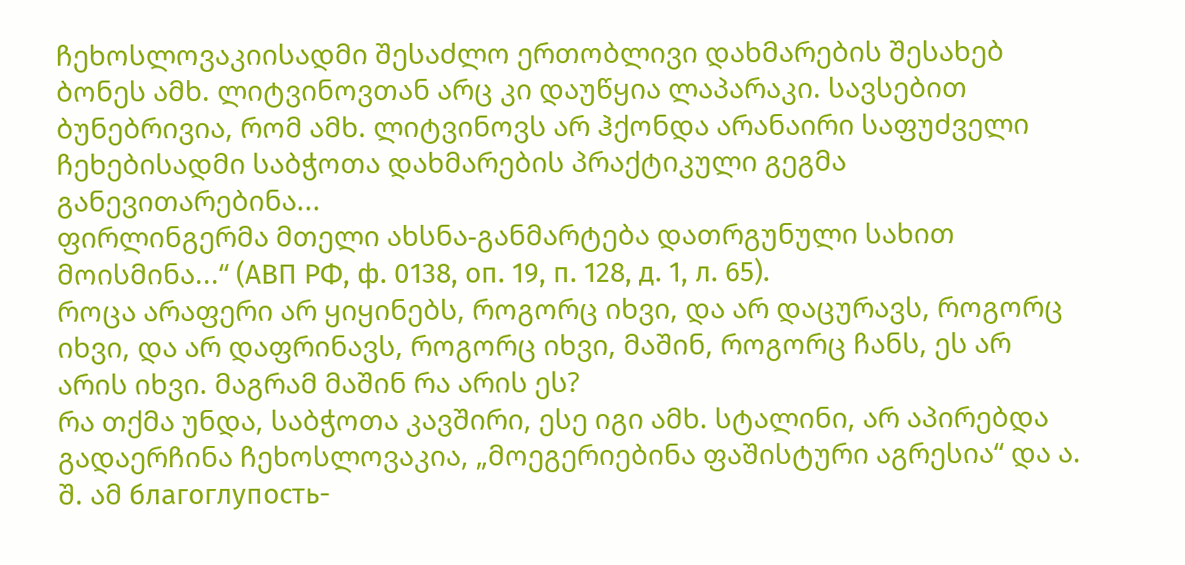ჩეხოსლოვაკიისადმი შესაძლო ერთობლივი დახმარების შესახებ ბონეს ამხ. ლიტვინოვთან არც კი დაუწყია ლაპარაკი. სავსებით ბუნებრივია, რომ ამხ. ლიტვინოვს არ ჰქონდა არანაირი საფუძველი ჩეხებისადმი საბჭოთა დახმარების პრაქტიკული გეგმა განევითარებინა...
ფირლინგერმა მთელი ახსნა-განმარტება დათრგუნული სახით მოისმინა...“ (АВП РФ, ф. 0138, оп. 19, п. 128, д. 1, л. 65).
როცა არაფერი არ ყიყინებს, როგორც იხვი, და არ დაცურავს, როგორც იხვი, და არ დაფრინავს, როგორც იხვი, მაშინ, როგორც ჩანს, ეს არ არის იხვი. მაგრამ მაშინ რა არის ეს?
რა თქმა უნდა, საბჭოთა კავშირი, ესე იგი ამხ. სტალინი, არ აპირებდა გადაერჩინა ჩეხოსლოვაკია, „მოეგერიებინა ფაშისტური აგრესია“ და ა. შ. ამ благоглупость-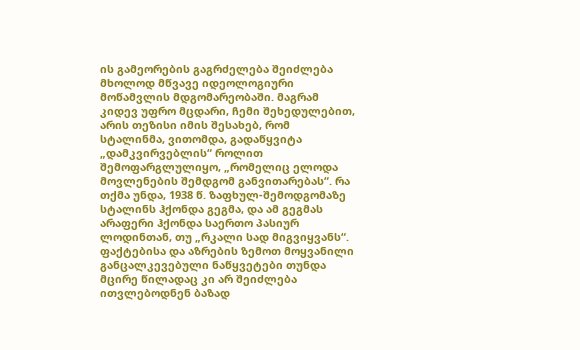ის გამეორების გაგრძელება შეიძლება მხოლოდ მწვავე იდეოლოგიური მოწამვლის მდგომარეობაში. მაგრამ კიდევ უფრო მცდარი, ჩემი შეხედულებით, არის თეზისი იმის შესახებ, რომ სტალინმა, ვითომდა, გადაწყვიტა „დამკვირვებლის“ როლით შემოფარგლულიყო, „რომელიც ელოდა მოვლენების შემდგომ განვითარებას“. რა თქმა უნდა, 1938 წ. ზაფხულ-შემოდგომაზე სტალინს ჰქონდა გეგმა, და ამ გეგმას არაფერი ჰქონდა საერთო პასიურ ლოდინთან, თუ „რკალი სად მიგვიყვანს“.
ფაქტებისა და აზრების ზემოთ მოყვანილი განცალკევებული ნაწყვეტები თუნდა მცირე წილადაც კი არ შეიძლება ითვლებოდნენ ბაზად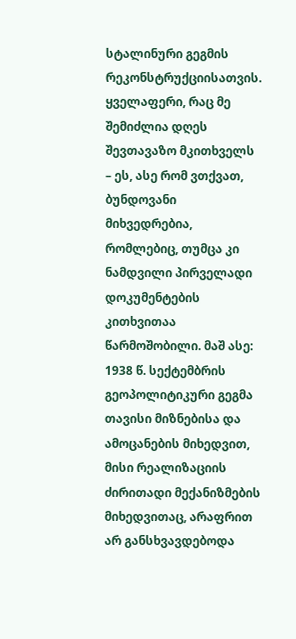სტალინური გეგმის რეკონსტრუქციისათვის. ყველაფერი, რაც მე შემიძლია დღეს შევთავაზო მკითხველს – ეს, ასე რომ ვთქვათ, ბუნდოვანი მიხვედრებია, რომლებიც, თუმცა კი ნამდვილი პირველადი დოკუმენტების კითხვითაა წარმოშობილი. მაშ ასე:
1938 წ. სექტემბრის გეოპოლიტიკური გეგმა თავისი მიზნებისა და ამოცანების მიხედვით, მისი რეალიზაციის ძირითადი მექანიზმების მიხედვითაც, არაფრით არ განსხვავდებოდა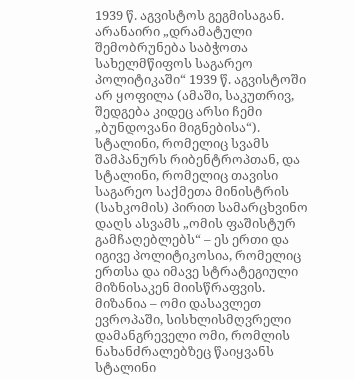1939 წ. აგვისტოს გეგმისაგან. არანაირი „დრამატული შემობრუნება საბჭოთა სახელმწიფოს საგარეო პოლიტიკაში“ 1939 წ. აგვისტოში არ ყოფილა (ამაში, საკუთრივ, შედგება კიდეც არსი ჩემი „ბუნდოვანი მიგნებისა“). სტალინი, რომელიც სვამს შამპანურს რიბენტროპთან, და სტალინი, რომელიც თავისი საგარეო საქმეთა მინისტრის (სახკომის) პირით სამარცხვინო დაღს ასვამს „ომის ფაშისტურ გამჩაღებლებს“ – ეს ერთი და იგივე პოლიტიკოსია, რომელიც ერთსა და იმავე სტრატეგიული მიზნისაკენ მიისწრაფვის.
მიზანია – ომი დასავლეთ ევროპაში, სისხლისმღვრელი დამანგრეველი ომი, რომლის ნახანძრალებზეც წაიყვანს სტალინი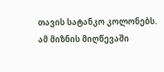თავის სატანკო კოლონებს. ამ მიზნის მიღწევაში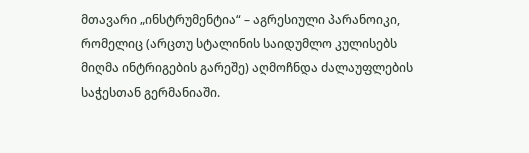მთავარი „ინსტრუმენტია“ – აგრესიული პარანოიკი, რომელიც (არცთუ სტალინის საიდუმლო კულისებს მიღმა ინტრიგების გარეშე) აღმოჩნდა ძალაუფლების საჭესთან გერმანიაში.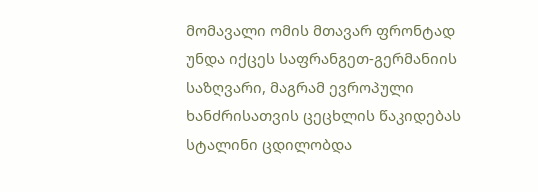მომავალი ომის მთავარ ფრონტად უნდა იქცეს საფრანგეთ-გერმანიის საზღვარი, მაგრამ ევროპული ხანძრისათვის ცეცხლის წაკიდებას სტალინი ცდილობდა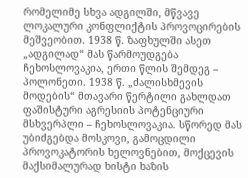რომელიმე სხვა ადგილში, მწვავე ლოკალური კონფლიქტის პროვოცირების მეშვეობით. 1938 წ. ზაფხულში ასეთ „ადგილად“ მას წარმოუდგება ჩეხოსლოვაკია, ერთი წლის შემდეგ – პოლონეთი. 1938 წ. „ძალისხმევის მოდების“ მთავარი წერტილი გახლდათ ფაშისტური აგრესიის პოტენციური მსხვერპლი – ჩეხოსლოვაკია. სწორედ მას უბიძგებდა მოსკოვი, გამოცდილი პროვოკატორის ხელოვნებით, მოქცევის მაქსიმალურად ხისტი ხაზის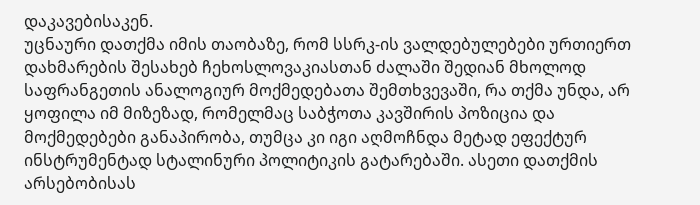დაკავებისაკენ.
უცნაური დათქმა იმის თაობაზე, რომ სსრკ-ის ვალდებულებები ურთიერთ დახმარების შესახებ ჩეხოსლოვაკიასთან ძალაში შედიან მხოლოდ საფრანგეთის ანალოგიურ მოქმედებათა შემთხვევაში, რა თქმა უნდა, არ ყოფილა იმ მიზეზად, რომელმაც საბჭოთა კავშირის პოზიცია და მოქმედებები განაპირობა, თუმცა კი იგი აღმოჩნდა მეტად ეფექტურ ინსტრუმენტად სტალინური პოლიტიკის გატარებაში. ასეთი დათქმის არსებობისას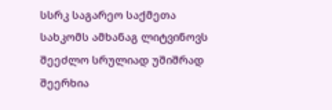სსრკ საგარეო საქმეთა სახკომს ამხანაგ ლიტვინოვს შეეძლო სრულიად უშიშრად შეერხია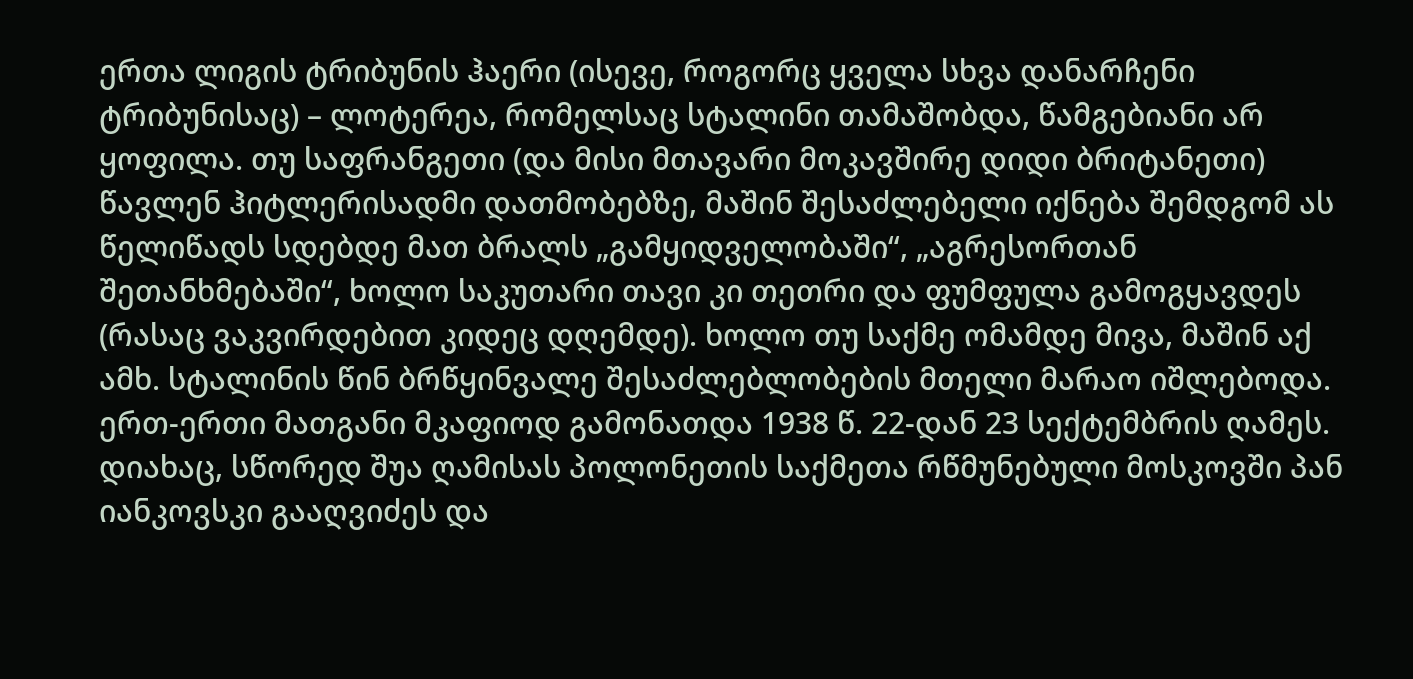ერთა ლიგის ტრიბუნის ჰაერი (ისევე, როგორც ყველა სხვა დანარჩენი ტრიბუნისაც) – ლოტერეა, რომელსაც სტალინი თამაშობდა, წამგებიანი არ ყოფილა. თუ საფრანგეთი (და მისი მთავარი მოკავშირე დიდი ბრიტანეთი) წავლენ ჰიტლერისადმი დათმობებზე, მაშინ შესაძლებელი იქნება შემდგომ ას წელიწადს სდებდე მათ ბრალს „გამყიდველობაში“, „აგრესორთან შეთანხმებაში“, ხოლო საკუთარი თავი კი თეთრი და ფუმფულა გამოგყავდეს (რასაც ვაკვირდებით კიდეც დღემდე). ხოლო თუ საქმე ომამდე მივა, მაშინ აქ ამხ. სტალინის წინ ბრწყინვალე შესაძლებლობების მთელი მარაო იშლებოდა.
ერთ-ერთი მათგანი მკაფიოდ გამონათდა 1938 წ. 22-დან 23 სექტემბრის ღამეს. დიახაც, სწორედ შუა ღამისას პოლონეთის საქმეთა რწმუნებული მოსკოვში პან იანკოვსკი გააღვიძეს და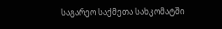საგარეო საქმეთა სახკომატში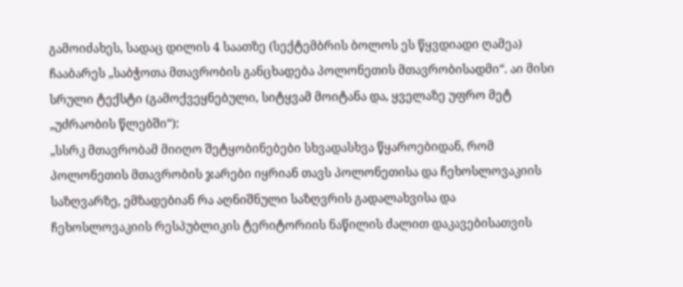გამოიძახეს, სადაც დილის 4 საათზე (სექტემბრის ბოლოს ეს წყვდიადი ღამეა) ჩააბარეს „საბჭოთა მთავრობის განცხადება პოლონეთის მთავრობისადმი“. აი მისი სრული ტექსტი (გამოქვეყნებული, სიტყვამ მოიტანა და, ყველაზე უფრო მეტ „უძრაობის წლებში“):
„სსრკ მთავრობამ მიიღო შეტყობინებები სხვადასხვა წყაროებიდან, რომ პოლონეთის მთავრობის ჯარები იყრიან თავს პოლონეთისა და ჩეხოსლოვაკიის საზღვარზე, ემზადებიან რა აღნიშნული საზღვრის გადალახვისა და ჩეხოსლოვაკიის რესპუბლიკის ტერიტორიის ნაწილის ძალით დაკავებისათვის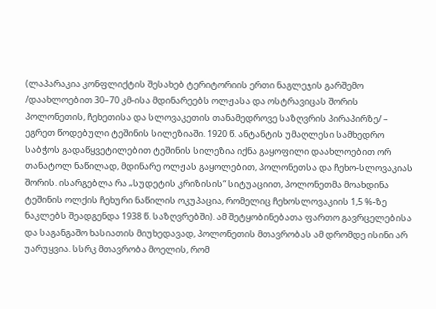(ლაპარაკია კონფლიქტის შესახებ ტერიტორიის ერთი ნაგლეჯის გარშემო /დაახლოებით 30–70 კმ-ისა მდინარეებს ოლჟასა და ოსტრავიცას შორის პოლონეთის, ჩეხეთისა და სლოვაკეთის თანამედროვე საზღვრის პირაპირზე/ – ეგრეთ წოდებული ტეშინის სილეზიაში. 1920 წ. ანტანტის უმაღლესი სამხედრო საბჭოს გადაწყვეტილებით ტეშინის სილეზია იქნა გაყოფილი დაახლოებით ორ თანატოლ ნაწილად, მდინარე ოლჟას გაყოლებით, პოლონეთსა და ჩეხო-სლოვაკიას შორის. ისარგებლა რა „სუდეტის კრიზისის“ სიტუაციით, პოლონეთმა მოახდინა ტეშინის ოლქის ჩეხური ნაწილის ოკუპაცია, რომელიც ჩეხოსლოვაკიის 1,5 %-ზე ნაკლებს შეადგენდა 1938 წ. საზღვრებში). ამ შეტყობინებათა ფართო გავრცელებისა და საგანგაშო ხასიათის მიუხედავად, პოლონეთის მთავრობას ამ დრომდე ისინი არ უარუყვია. სსრკ მთავრობა მოელის, რომ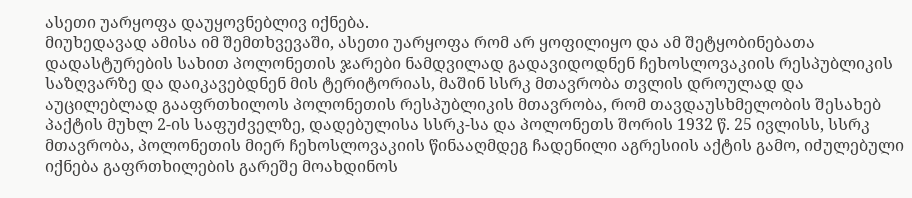ასეთი უარყოფა დაუყოვნებლივ იქნება.
მიუხედავად ამისა იმ შემთხვევაში, ასეთი უარყოფა რომ არ ყოფილიყო და ამ შეტყობინებათა დადასტურების სახით პოლონეთის ჯარები ნამდვილად გადავიდოდნენ ჩეხოსლოვაკიის რესპუბლიკის საზღვარზე და დაიკავებდნენ მის ტერიტორიას, მაშინ სსრკ მთავრობა თვლის დროულად და აუცილებლად გააფრთხილოს პოლონეთის რესპუბლიკის მთავრობა, რომ თავდაუსხმელობის შესახებ პაქტის მუხლ 2-ის საფუძველზე, დადებულისა სსრკ-სა და პოლონეთს შორის 1932 წ. 25 ივლისს, სსრკ მთავრობა, პოლონეთის მიერ ჩეხოსლოვაკიის წინააღმდეგ ჩადენილი აგრესიის აქტის გამო, იძულებული იქნება გაფრთხილების გარეშე მოახდინოს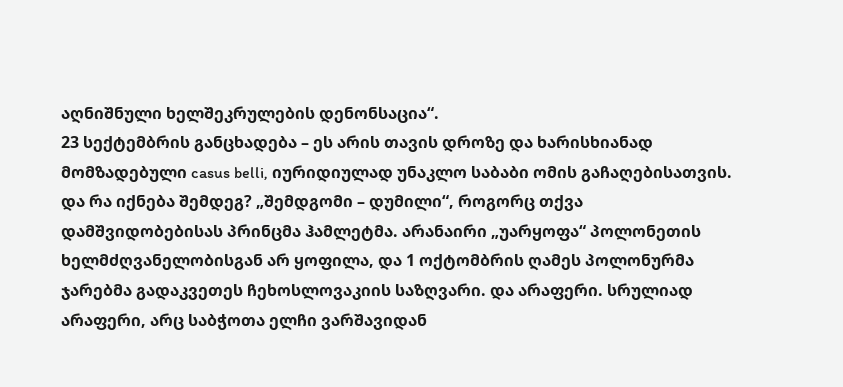აღნიშნული ხელშეკრულების დენონსაცია“.
23 სექტემბრის განცხადება – ეს არის თავის დროზე და ხარისხიანად მომზადებული casus belli, იურიდიულად უნაკლო საბაბი ომის გაჩაღებისათვის. და რა იქნება შემდეგ? „შემდგომი – დუმილი“, როგორც თქვა დამშვიდობებისას პრინცმა ჰამლეტმა. არანაირი „უარყოფა“ პოლონეთის ხელმძღვანელობისგან არ ყოფილა, და 1 ოქტომბრის ღამეს პოლონურმა ჯარებმა გადაკვეთეს ჩეხოსლოვაკიის საზღვარი. და არაფერი. სრულიად არაფერი, არც საბჭოთა ელჩი ვარშავიდან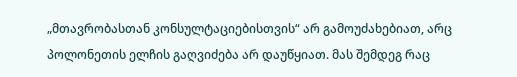„მთავრობასთან კონსულტაციებისთვის“ არ გამოუძახებიათ, არც პოლონეთის ელჩის გაღვიძება არ დაუწყიათ. მას შემდეგ რაც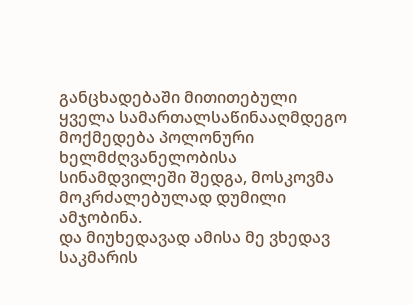განცხადებაში მითითებული ყველა სამართალსაწინააღმდეგო მოქმედება პოლონური ხელმძღვანელობისა სინამდვილეში შედგა, მოსკოვმა მოკრძალებულად დუმილი ამჯობინა.
და მიუხედავად ამისა მე ვხედავ საკმარის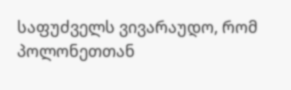საფუძველს ვივარაუდო, რომ პოლონეთთან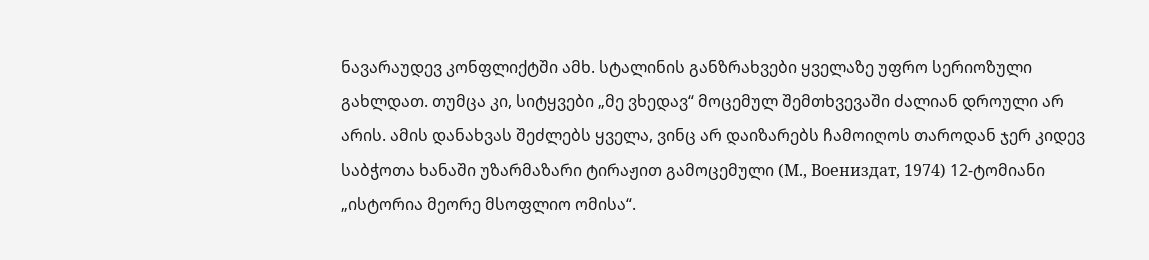ნავარაუდევ კონფლიქტში ამხ. სტალინის განზრახვები ყველაზე უფრო სერიოზული გახლდათ. თუმცა კი, სიტყვები „მე ვხედავ“ მოცემულ შემთხვევაში ძალიან დროული არ არის. ამის დანახვას შეძლებს ყველა, ვინც არ დაიზარებს ჩამოიღოს თაროდან ჯერ კიდევ საბჭოთა ხანაში უზარმაზარი ტირაჟით გამოცემული (М., Воениздат, 1974) 12-ტომიანი „ისტორია მეორე მსოფლიო ომისა“.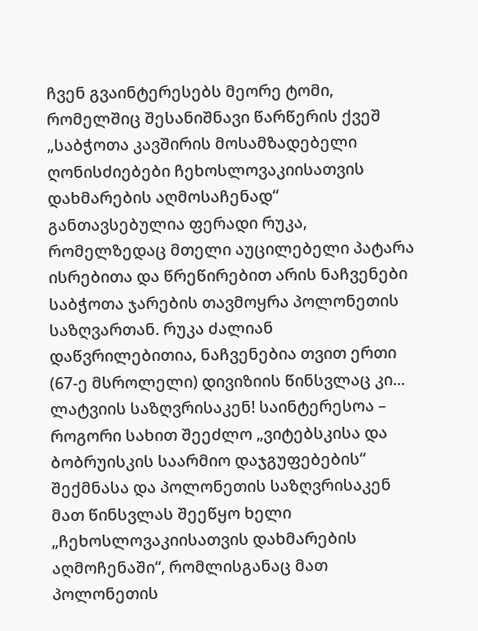ჩვენ გვაინტერესებს მეორე ტომი, რომელშიც შესანიშნავი წარწერის ქვეშ „საბჭოთა კავშირის მოსამზადებელი ღონისძიებები ჩეხოსლოვაკიისათვის დახმარების აღმოსაჩენად“ განთავსებულია ფერადი რუკა, რომელზედაც მთელი აუცილებელი პატარა ისრებითა და წრეწირებით არის ნაჩვენები საბჭოთა ჯარების თავმოყრა პოლონეთის საზღვართან. რუკა ძალიან დაწვრილებითია, ნაჩვენებია თვით ერთი (67-ე მსროლელი) დივიზიის წინსვლაც კი... ლატვიის საზღვრისაკენ! საინტერესოა – როგორი სახით შეეძლო „ვიტებსკისა და ბობრუისკის საარმიო დაჯგუფებების“ შექმნასა და პოლონეთის საზღვრისაკენ მათ წინსვლას შეეწყო ხელი „ჩეხოსლოვაკიისათვის დახმარების აღმოჩენაში“, რომლისგანაც მათ პოლონეთის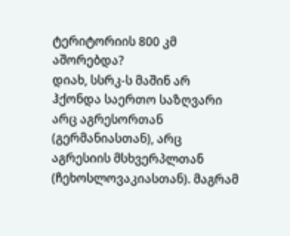ტერიტორიის 800 კმ აშორებდა?
დიახ, სსრკ-ს მაშინ არ ჰქონდა საერთო საზღვარი არც აგრესორთან (გერმანიასთან), არც აგრესიის მსხვერპლთან (ჩეხოსლოვაკიასთან). მაგრამ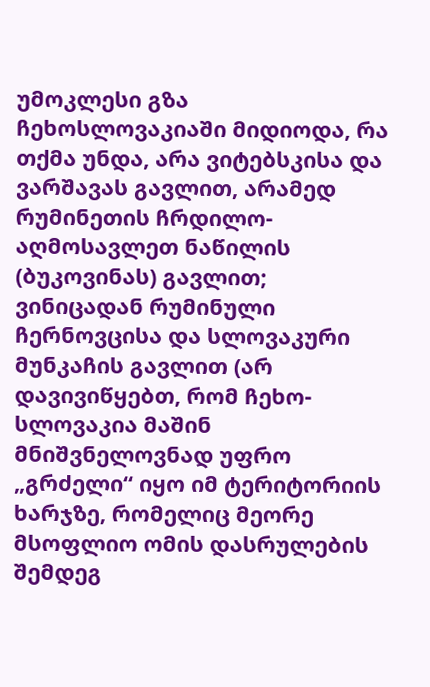უმოკლესი გზა ჩეხოსლოვაკიაში მიდიოდა, რა თქმა უნდა, არა ვიტებსკისა და ვარშავას გავლით, არამედ რუმინეთის ჩრდილო-აღმოსავლეთ ნაწილის (ბუკოვინას) გავლით; ვინიცადან რუმინული ჩერნოვცისა და სლოვაკური მუნკაჩის გავლით (არ დავივიწყებთ, რომ ჩეხო-სლოვაკია მაშინ მნიშვნელოვნად უფრო „გრძელი“ იყო იმ ტერიტორიის ხარჯზე, რომელიც მეორე მსოფლიო ომის დასრულების შემდეგ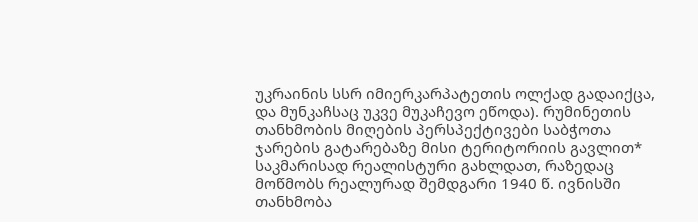უკრაინის სსრ იმიერკარპატეთის ოლქად გადაიქცა, და მუნკაჩსაც უკვე მუკაჩევო ეწოდა). რუმინეთის თანხმობის მიღების პერსპექტივები საბჭოთა ჯარების გატარებაზე მისი ტერიტორიის გავლით* საკმარისად რეალისტური გახლდათ, რაზედაც მოწმობს რეალურად შემდგარი 1940 წ. ივნისში თანხმობა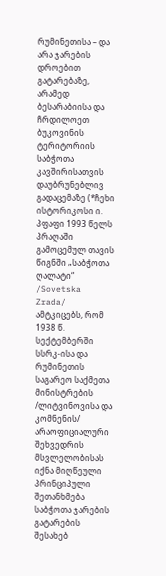რუმინეთისა – და არა ჯარების დროებით გატარებაზე, არამედ ბესარაბიისა და ჩრდილოეთ ბუკოვინის ტერიტორიის საბჭოთა კავშირისათვის დაუბრუნებლივ გადაცემაზე (*ჩეხი ისტორიკოსი ი. პფაფი 1993 წელს პრაღაში გამოცემულ თავის წიგნში „საბჭოთა ღალატი“ /Sovetska Zrada/ ამტკიცებს, რომ 1938 წ. სექტემბერში სსრკ-ისა და რუმინეთის საგარეო საქმეთა მინისტრების /ლიტვინოვისა და კომნენის/ არაოფიციალური შეხვედრის მსვლელობისას იქნა მიღწეული პრინციპული შეთანხმება საბჭოთა ჯარების გატარების შესახებ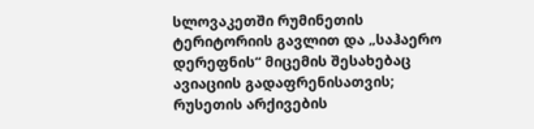სლოვაკეთში რუმინეთის ტერიტორიის გავლით და „საჰაერო დერეფნის“ მიცემის შესახებაც ავიაციის გადაფრენისათვის; რუსეთის არქივების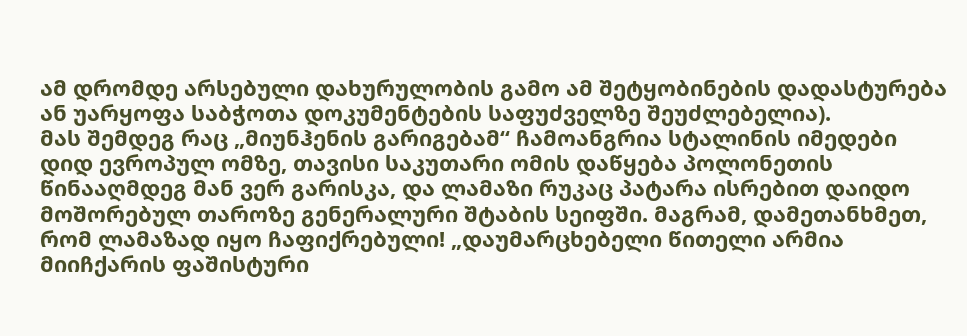ამ დრომდე არსებული დახურულობის გამო ამ შეტყობინების დადასტურება ან უარყოფა საბჭოთა დოკუმენტების საფუძველზე შეუძლებელია).
მას შემდეგ რაც „მიუნჰენის გარიგებამ“ ჩამოანგრია სტალინის იმედები დიდ ევროპულ ომზე, თავისი საკუთარი ომის დაწყება პოლონეთის წინააღმდეგ მან ვერ გარისკა, და ლამაზი რუკაც პატარა ისრებით დაიდო მოშორებულ თაროზე გენერალური შტაბის სეიფში. მაგრამ, დამეთანხმეთ, რომ ლამაზად იყო ჩაფიქრებული! „დაუმარცხებელი წითელი არმია მიიჩქარის ფაშისტური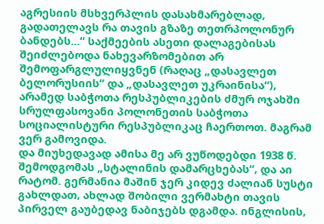აგრესიის მსხვერპლის დასახმარებლად, გადათელავს რა თავის გზაზე თეთრპოლონურ ბანდებს...“ საქმეების ასეთი დალაგებისას შეიძლებოდა ნახევარზომებით არ შემოფარგლულიყვნენ (რაღაც „დასავლეთ ბელორუსიის“ და „დასავლეთ უკრაინისა“), არამედ საბჭოთა რესპუბლიკების ძმურ ოჯახში სრულფასოვანი პოლონეთის საბჭოთა სოციალისტური რესპუბლიკაც ჩაერთოთ. მაგრამ ვერ გამოვიდა.
და მიუხედავად ამისა მე არ ვუწოდებდი 1938 წ. შემოდგომას „სტალინის დამარცხებას“, და აი რატომ. გერმანია მაშინ ჯერ კიდევ ძალიან სუსტი გახლდათ, ახლად შობილი ვერმახტი თავის პირველ გაუბედავ ნაბიჯებს დგამდა. ინგლისის,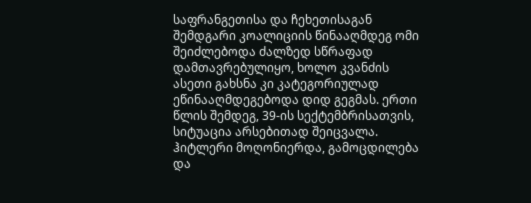საფრანგეთისა და ჩეხეთისაგან შემდგარი კოალიციის წინააღმდეგ ომი შეიძლებოდა ძალზედ სწრაფად დამთავრებულიყო, ხოლო კვანძის ასეთი გახსნა კი კატეგორიულად ეწინააღმდეგებოდა დიდ გეგმას. ერთი წლის შემდეგ, 39-ის სექტემბრისათვის, სიტუაცია არსებითად შეიცვალა. ჰიტლერი მოღონიერდა, გამოცდილება და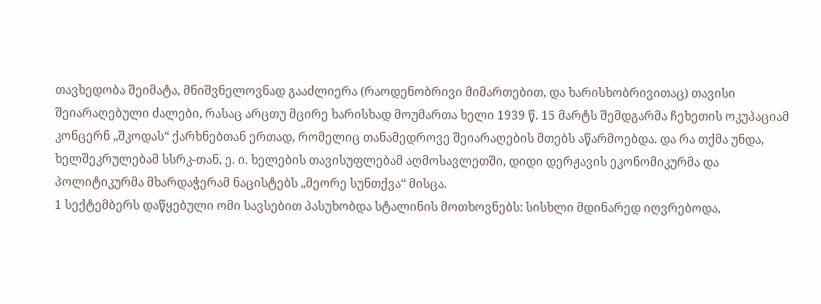თავხედობა შეიმატა, მნიშვნელოვნად გააძლიერა (რაოდენობრივი მიმართებით, და ხარისხობრივითაც) თავისი შეიარაღებული ძალები, რასაც არცთუ მცირე ხარისხად მოუმართა ხელი 1939 წ. 15 მარტს შემდგარმა ჩეხეთის ოკუპაციამ კონცერნ „შკოდას“ ქარხნებთან ერთად, რომელიც თანამედროვე შეიარაღების მთებს აწარმოებდა. და რა თქმა უნდა, ხელშეკრულებამ სსრკ-თან, ე. ი. ხელების თავისუფლებამ აღმოსავლეთში, დიდი დერჟავის ეკონომიკურმა და პოლიტიკურმა მხარდაჭერამ ნაცისტებს „მეორე სუნთქვა“ მისცა.
1 სექტემბერს დაწყებული ომი სავსებით პასუხობდა სტალინის მოთხოვნებს: სისხლი მდინარედ იღვრებოდა,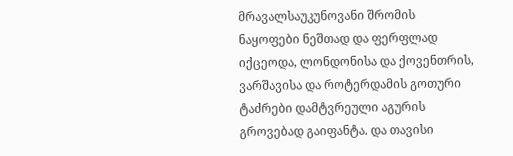მრავალსაუკუნოვანი შრომის ნაყოფები ნეშთად და ფერფლად იქცეოდა, ლონდონისა და ქოვენთრის, ვარშავისა და როტერდამის გოთური ტაძრები დამტვრეული აგურის გროვებად გაიფანტა. და თავისი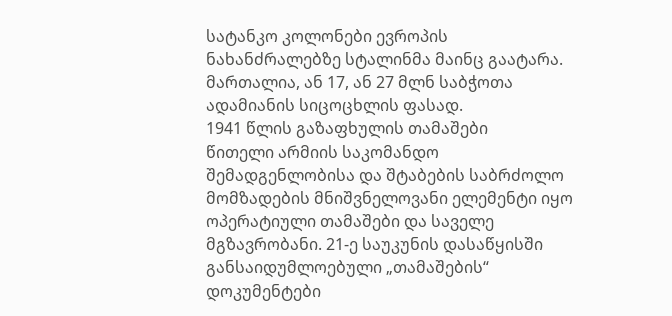სატანკო კოლონები ევროპის ნახანძრალებზე სტალინმა მაინც გაატარა. მართალია, ან 17, ან 27 მლნ საბჭოთა ადამიანის სიცოცხლის ფასად.
1941 წლის გაზაფხულის თამაშები
წითელი არმიის საკომანდო შემადგენლობისა და შტაბების საბრძოლო მომზადების მნიშვნელოვანი ელემენტი იყო ოპერატიული თამაშები და საველე მგზავრობანი. 21-ე საუკუნის დასაწყისში განსაიდუმლოებული „თამაშების“ დოკუმენტები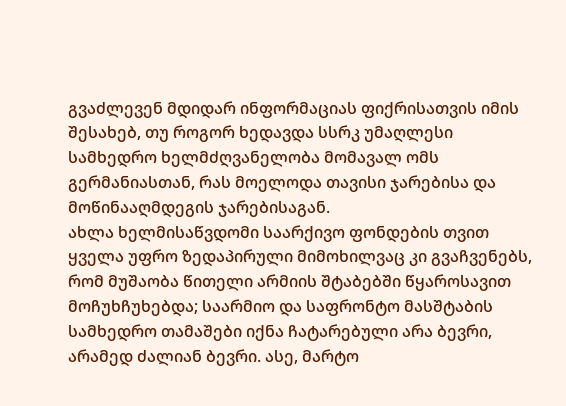გვაძლევენ მდიდარ ინფორმაციას ფიქრისათვის იმის შესახებ, თუ როგორ ხედავდა სსრკ უმაღლესი სამხედრო ხელმძღვანელობა მომავალ ომს გერმანიასთან, რას მოელოდა თავისი ჯარებისა და მოწინააღმდეგის ჯარებისაგან.
ახლა ხელმისაწვდომი საარქივო ფონდების თვით ყველა უფრო ზედაპირული მიმოხილვაც კი გვაჩვენებს, რომ მუშაობა წითელი არმიის შტაბებში წყაროსავით მოჩუხჩუხებდა; საარმიო და საფრონტო მასშტაბის სამხედრო თამაშები იქნა ჩატარებული არა ბევრი, არამედ ძალიან ბევრი. ასე, მარტო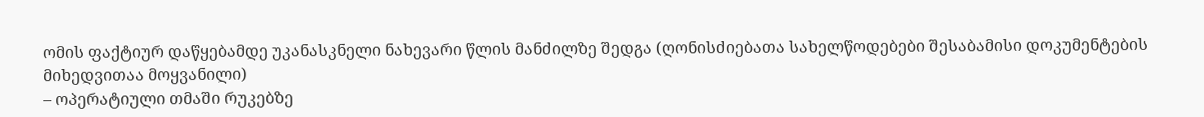ომის ფაქტიურ დაწყებამდე უკანასკნელი ნახევარი წლის მანძილზე შედგა (ღონისძიებათა სახელწოდებები შესაბამისი დოკუმენტების მიხედვითაა მოყვანილი)
– ოპერატიული თმაში რუკებზე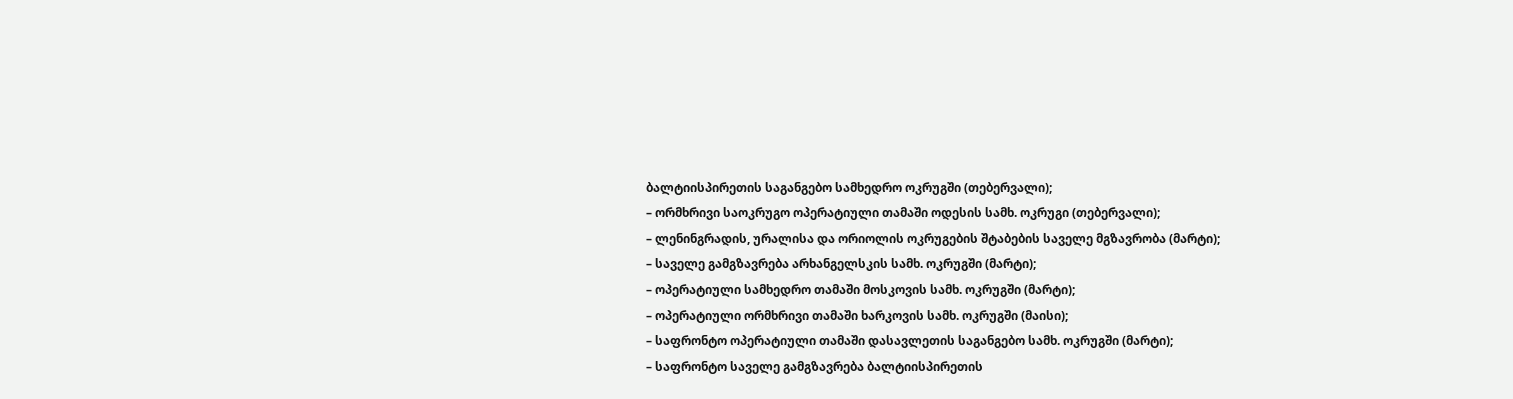ბალტიისპირეთის საგანგებო სამხედრო ოკრუგში (თებერვალი);
– ორმხრივი საოკრუგო ოპერატიული თამაში ოდესის სამხ. ოკრუგი (თებერვალი);
– ლენინგრადის, ურალისა და ორიოლის ოკრუგების შტაბების საველე მგზავრობა (მარტი);
– საველე გამგზავრება არხანგელსკის სამხ. ოკრუგში (მარტი);
– ოპერატიული სამხედრო თამაში მოსკოვის სამხ. ოკრუგში (მარტი);
– ოპერატიული ორმხრივი თამაში ხარკოვის სამხ. ოკრუგში (მაისი);
– საფრონტო ოპერატიული თამაში დასავლეთის საგანგებო სამხ. ოკრუგში (მარტი);
– საფრონტო საველე გამგზავრება ბალტიისპირეთის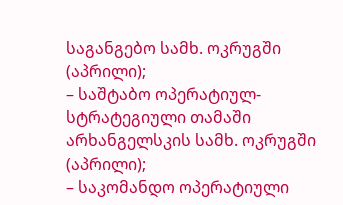საგანგებო სამხ. ოკრუგში (აპრილი);
– საშტაბო ოპერატიულ-სტრატეგიული თამაში არხანგელსკის სამხ. ოკრუგში (აპრილი);
– საკომანდო ოპერატიული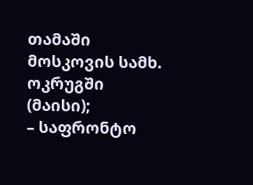თამაში მოსკოვის სამხ. ოკრუგში (მაისი);
– საფრონტო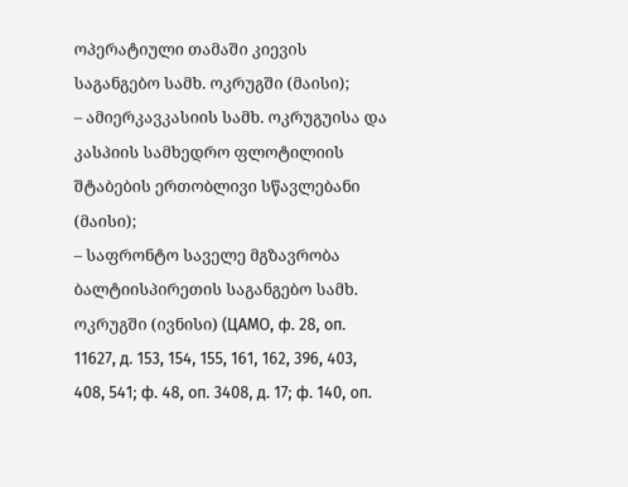ოპერატიული თამაში კიევის საგანგებო სამხ. ოკრუგში (მაისი);
– ამიერკავკასიის სამხ. ოკრუგუისა და კასპიის სამხედრო ფლოტილიის შტაბების ერთობლივი სწავლებანი (მაისი);
– საფრონტო საველე მგზავრობა ბალტიისპირეთის საგანგებო სამხ. ოკრუგში (ივნისი) (ЦАМО, ф. 28, оп. 11627, д. 153, 154, 155, 161, 162, 396, 403, 408, 541; ф. 48, оп. 3408, д. 17; ф. 140, оп.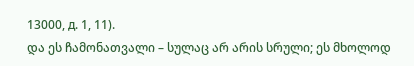13000, д. 1, 11).
და ეს ჩამონათვალი – სულაც არ არის სრული; ეს მხოლოდ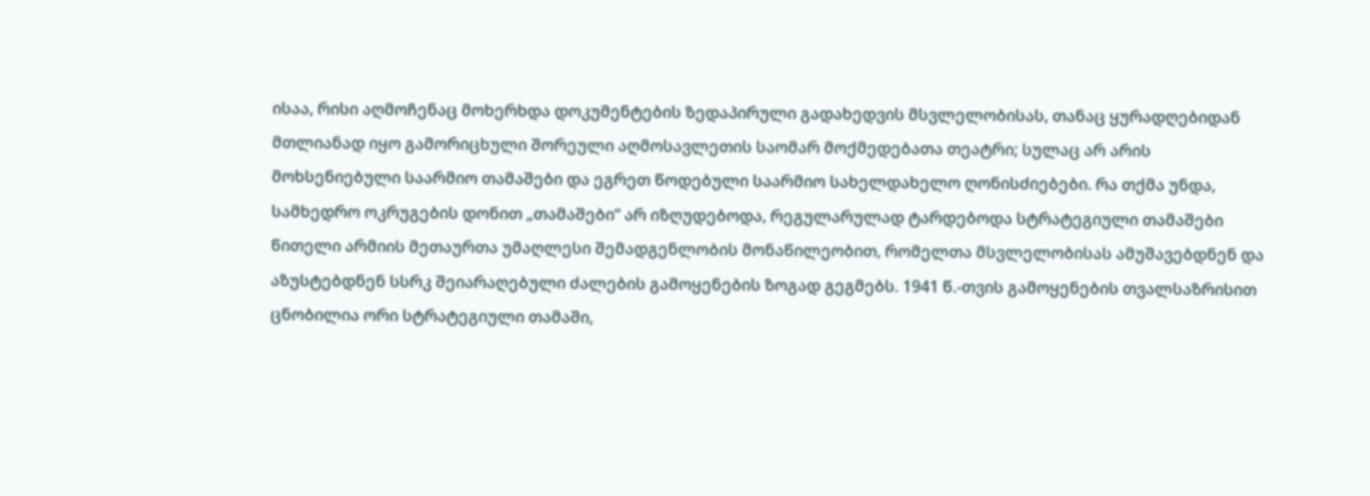ისაა, რისი აღმოჩენაც მოხერხდა დოკუმენტების ზედაპირული გადახედვის მსვლელობისას, თანაც ყურადღებიდან მთლიანად იყო გამორიცხული შორეული აღმოსავლეთის საომარ მოქმედებათა თეატრი; სულაც არ არის მოხსენიებული საარმიო თამაშები და ეგრეთ წოდებული საარმიო სახელდახელო ღონისძიებები. რა თქმა უნდა, სამხედრო ოკრუგების დონით „თამაშები“ არ იზღუდებოდა, რეგულარულად ტარდებოდა სტრატეგიული თამაშები წითელი არმიის მეთაურთა უმაღლესი შემადგენლობის მონაწილეობით, რომელთა მსვლელობისას ამუშავებდნენ და აზუსტებდნენ სსრკ შეიარაღებული ძალების გამოყენების ზოგად გეგმებს. 1941 წ.-თვის გამოყენების თვალსაზრისით ცნობილია ორი სტრატეგიული თამაში,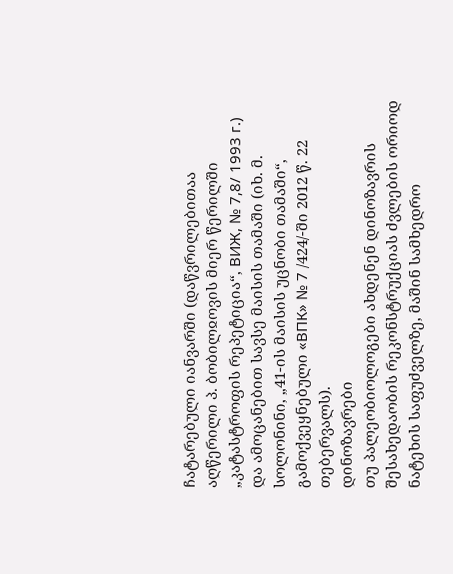ჩატარებული იანვარში (დაწვრილებითაა აღწერილი პ. ბობილჲოვის მიერ წერილში „კატასტროფის რეპეტიცია“, ВИЖ, № 7,8/ 1993 г.) და ამოცანებით სავსე მაისის თამაში (იხ. მ. სოლონინი, „41-ის მაისის უცნობი თამაში“, გამოქვეყნებული «ВПК» № 7 /424/-ში 2012 წ. 22 თებერვალს).
დინოზავრები
თუ პალეობიოლოგები ახდენენ დინოზავრის შესახედაობის რეკონსტრუქციას ძვლების ორიოდ ნატეხის საფუძველზე, მაშინ სამხედრო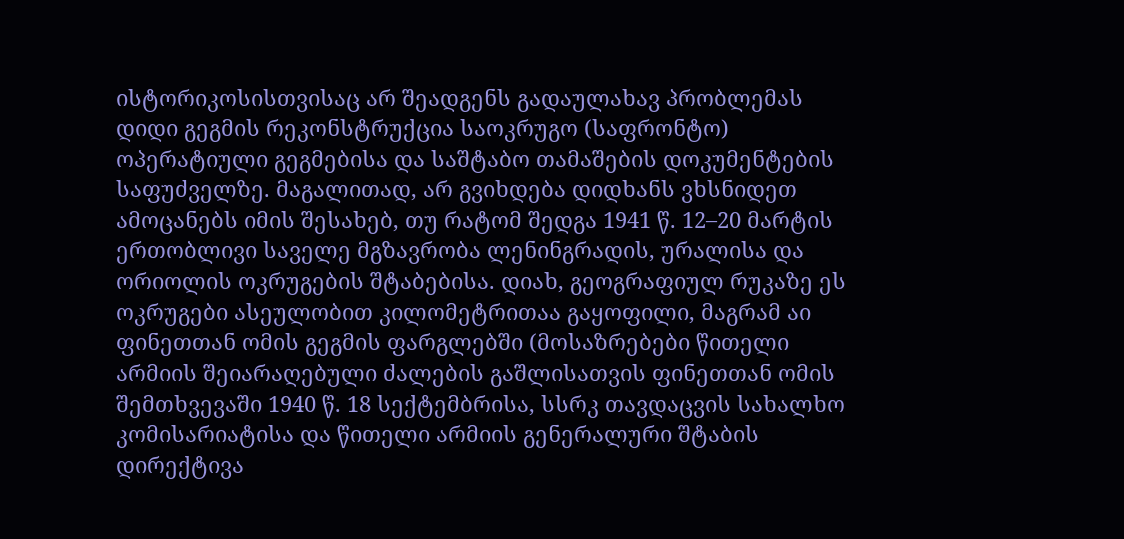ისტორიკოსისთვისაც არ შეადგენს გადაულახავ პრობლემას დიდი გეგმის რეკონსტრუქცია საოკრუგო (საფრონტო) ოპერატიული გეგმებისა და საშტაბო თამაშების დოკუმენტების საფუძველზე. მაგალითად, არ გვიხდება დიდხანს ვხსნიდეთ ამოცანებს იმის შესახებ, თუ რატომ შედგა 1941 წ. 12–20 მარტის ერთობლივი საველე მგზავრობა ლენინგრადის, ურალისა და ორიოლის ოკრუგების შტაბებისა. დიახ, გეოგრაფიულ რუკაზე ეს ოკრუგები ასეულობით კილომეტრითაა გაყოფილი, მაგრამ აი ფინეთთან ომის გეგმის ფარგლებში (მოსაზრებები წითელი არმიის შეიარაღებული ძალების გაშლისათვის ფინეთთან ომის შემთხვევაში 1940 წ. 18 სექტემბრისა, სსრკ თავდაცვის სახალხო კომისარიატისა და წითელი არმიის გენერალური შტაბის დირექტივა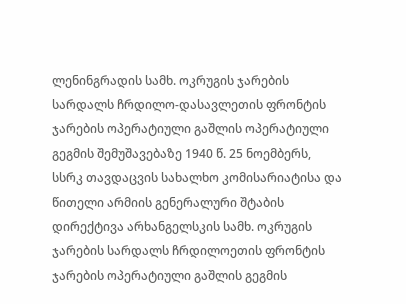ლენინგრადის სამხ. ოკრუგის ჯარების სარდალს ჩრდილო-დასავლეთის ფრონტის ჯარების ოპერატიული გაშლის ოპერატიული გეგმის შემუშავებაზე 1940 წ. 25 ნოემბერს, სსრკ თავდაცვის სახალხო კომისარიატისა და წითელი არმიის გენერალური შტაბის დირექტივა არხანგელსკის სამხ. ოკრუგის ჯარების სარდალს ჩრდილოეთის ფრონტის ჯარების ოპერატიული გაშლის გეგმის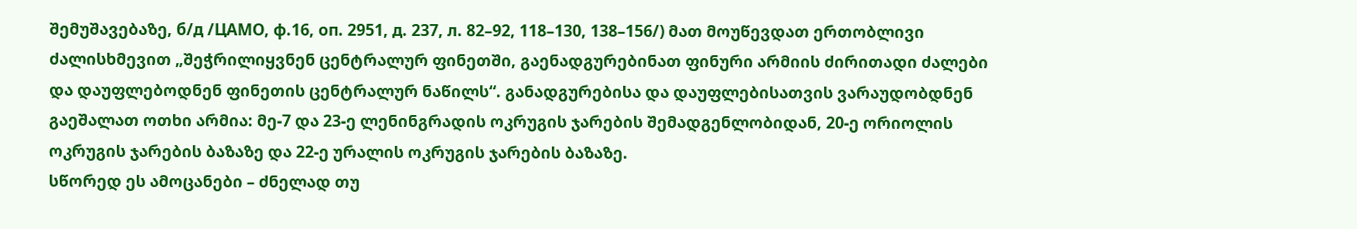შემუშავებაზე, б/д /ЦАМО, ф.16, оп. 2951, д. 237, л. 82–92, 118–130, 138–156/) მათ მოუწევდათ ერთობლივი ძალისხმევით „შეჭრილიყვნენ ცენტრალურ ფინეთში, გაენადგურებინათ ფინური არმიის ძირითადი ძალები და დაუფლებოდნენ ფინეთის ცენტრალურ ნაწილს“. განადგურებისა და დაუფლებისათვის ვარაუდობდნენ გაეშალათ ოთხი არმია: მე-7 და 23-ე ლენინგრადის ოკრუგის ჯარების შემადგენლობიდან, 20-ე ორიოლის ოკრუგის ჯარების ბაზაზე და 22-ე ურალის ოკრუგის ჯარების ბაზაზე.
სწორედ ეს ამოცანები – ძნელად თუ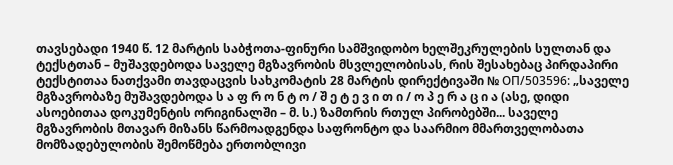თავსებადი 1940 წ. 12 მარტის საბჭოთა-ფინური სამშვიდობო ხელშეკრულების სულთან და ტექსტთან – მუშავდებოდა საველე მგზავრობის მსვლელობისას, რის შესახებაც პირდაპირი ტექსტითაა ნათქვამი თავდაცვის სახკომატის 28 მარტის დირექტივაში № ОП/503596: „საველე მგზავრობაზე მუშავდებოდა ს ა ფ რ ო ნ ტ ო / შ ე ტ ე ვ ი თ ი / ო პ ე რ ა ც ი ა (ასე, დიდი ასოებითაა დოკუმენტის ორიგინალში – მ. ს.) ზამთრის რთულ პირობებში... საველე მგზავრობის მთავარ მიზანს წარმოადგენდა საფრონტო და საარმიო მმართველობათა მომზადებულობის შემოწმება ერთობლივი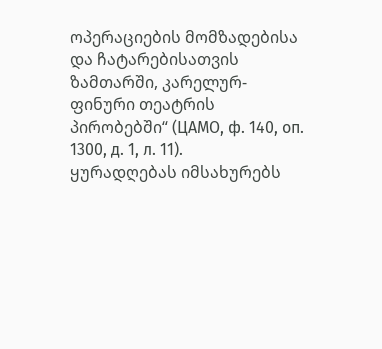ოპერაციების მომზადებისა და ჩატარებისათვის ზამთარში, კარელურ-ფინური თეატრის პირობებში“ (ЦАМО, ф. 140, оп. 1300, д. 1, л. 11).
ყურადღებას იმსახურებს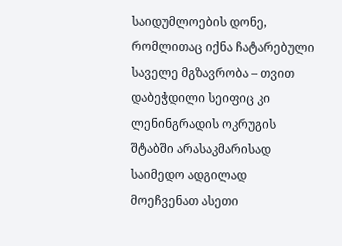საიდუმლოების დონე, რომლითაც იქნა ჩატარებული საველე მგზავრობა – თვით დაბეჭდილი სეიფიც კი ლენინგრადის ოკრუგის შტაბში არასაკმარისად საიმედო ადგილად მოეჩვენათ ასეთი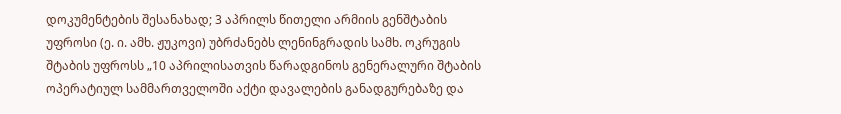დოკუმენტების შესანახად; 3 აპრილს წითელი არმიის გენშტაბის უფროსი (ე. ი. ამხ. ჟუკოვი) უბრძანებს ლენინგრადის სამხ. ოკრუგის შტაბის უფროსს „10 აპრილისათვის წარადგინოს გენერალური შტაბის ოპერატიულ სამმართველოში აქტი დავალების განადგურებაზე და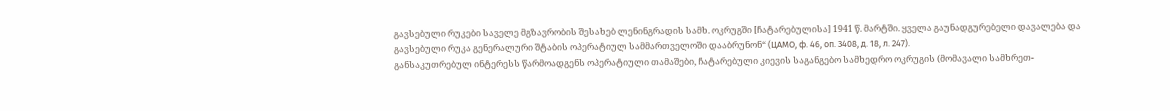გავსებული რუკები საველე მგზავრობის შესახებ ლენინგრადის სამხ. ოკრუგში [ჩატარებულისა] 1941 წ. მარტში. ყველა გაუნადგურებელი დავალება და გავსებული რუკა გენერალური შტაბის ოპერატიულ სამმართველოში დააბრუნონ“ (ЦАМО, ф. 46, оп. 3408, д. 18, л. 247).
განსაკუთრებულ ინტერესს წარმოადგენს ოპერატიული თამაშები, ჩატარებული კიევის საგანგებო სამხედრო ოკრუგის (მომავალი სამხრეთ-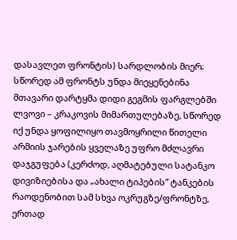დასავლეთ ფრონტის) სარდლობის მიერ; სწორედ ამ ფრონტს უნდა მიეყენებინა მთავარი დარტყმა დიდი გეგმის ფარგლებში ლვოვი – კრაკოვის მიმართულებაზე, სწორედ იქ უნდა ყოფილიყო თავმოყრილი წითელი არმიის ჯარების ყველაზე უფრო მძლავრი დაჯგუფება (კერძოდ, აღმატებული სატანკო დივიზიებისა და „ახალი ტიპების“ ტანკების რაოდენობით სამ სხვა ოკრუგზე/ფრონტზე, ერთად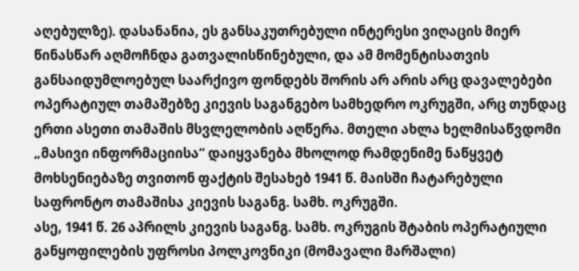აღებულზე). დასანანია, ეს განსაკუთრებული ინტერესი ვიღაცის მიერ წინასწარ აღმოჩნდა გათვალისწინებული, და ამ მომენტისათვის განსაიდუმლოებულ საარქივო ფონდებს შორის არ არის არც დავალებები ოპერატიულ თამაშებზე კიევის საგანგებო სამხედრო ოკრუგში, არც თუნდაც ერთი ასეთი თამაშის მსვლელობის აღწერა. მთელი ახლა ხელმისაწვდომი „მასივი ინფორმაციისა“ დაიყვანება მხოლოდ რამდენიმე ნაწყვეტ მოხსენიებაზე თვითონ ფაქტის შესახებ 1941 წ. მაისში ჩატარებული საფრონტო თამაშისა კიევის საგანგ. სამხ. ოკრუგში.
ასე, 1941 წ. 26 აპრილს კიევის საგანგ. სამხ. ოკრუგის შტაბის ოპერატიული განყოფილების უფროსი პოლკოვნიკი (მომავალი მარშალი)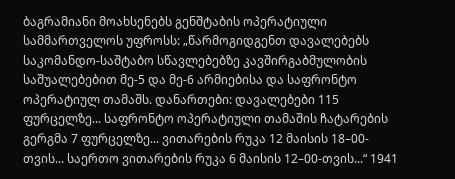ბაგრამიანი მოახსენებს გენშტაბის ოპერატიული სამმართველოს უფროსს: „წარმოგიდგენთ დავალებებს საკომანდო-საშტაბო სწავლებებზე კავშირგაბმულობის საშუალებებით მე-5 და მე-6 არმიებისა და საფრონტო ოპერატიულ თამაშს. დანართები: დავალებები 115 ფურცელზე... საფრონტო ოპერატიული თამაშის ჩატარების გერგმა 7 ფურცელზე... ვითარების რუკა 12 მაისის 18–00-თვის... საერთო ვითარების რუკა 6 მაისის 12–00-თვის...“ 1941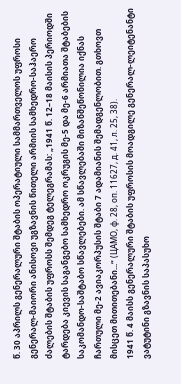წ. 30 აპრილს გენერალური შტაბის ოპერატიული სამმართველოს უფროსი გენერალ-მაიორი ანისოვი უგზავნის წითელი არმიის სამხედრო-საჰაერო ძალების შტაბის უფროსს შემდეგ ტელეგრამას: „1941 წ. 12–18 მაისის პერიოდში ტარდება კიევის საგანგებო სამხედრო ოკრუგის მე-5 და მე-6 არმიათა შტაბების საკომანდო-საშტაბო სწავლებები. ამ სწავლებაში მიზანშეწონილია იქნას ჩართული მე-2 ავიაკორპუსის შტაბი 7 ადამიანის შემადგენლობით. გთხოვთ მისცეთ მითითებანი...“ (ЦАМО, ф. 28, оп. 11627, д. 41, л. 25, 38).
1941 წ. 4 მაისს გენერალური შტაბის უფროსის მოადგილე გენერალ-ლეიტენანტი ვატუტინი გზავნის საპასუხო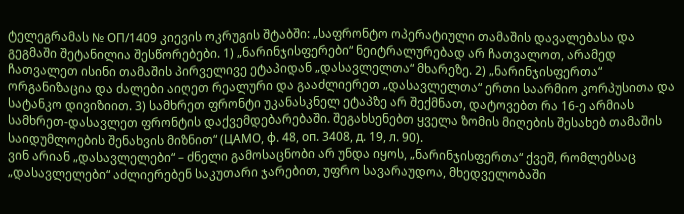ტელეგრამას № ОП/1409 კიევის ოკრუგის შტაბში: „საფრონტო ოპერატიული თამაშის დავალებასა და გეგმაში შეტანილია შესწორებები. 1) „ნარინჯისფერები“ ნეიტრალურებად არ ჩათვალოთ, არამედ ჩათვალეთ ისინი თამაშის პირველივე ეტაპიდან „დასავლელთა“ მხარეზე. 2) „ნარინჯისფერთა“ ორგანიზაცია და ძალები აიღეთ რეალური და გააძლიერეთ „დასავლელთა“ ერთი საარმიო კორპუსითა და სატანკო დივიზიით. 3) სამხრეთ ფრონტი უკანასკნელ ეტაპზე არ შექმნათ, დატოვებთ რა 16-ე არმიას სამხრეთ-დასავლეთ ფრონტის დაქვემდებარებაში. შეგახსენებთ ყველა ზომის მიღების შესახებ თამაშის საიდუმლოების შენახვის მიზნით“ (ЦАМО, ф. 48, оп. 3408, д. 19, л. 90).
ვინ არიან „დასავლელები“ – ძნელი გამოსაცნობი არ უნდა იყოს, „ნარინჯისფერთა“ ქვეშ, რომლებსაც „დასავლელები“ აძლიერებენ საკუთარი ჯარებით, უფრო სავარაუდოა, მხედველობაში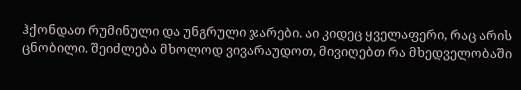ჰქონდათ რუმინული და უნგრული ჯარები. აი კიდეც ყველაფერი, რაც არის ცნობილი. შეიძლება მხოლოდ ვივარაუდოთ, მივიღებთ რა მხედველობაში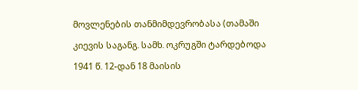მოვლენების თანმიმდევრობასა (თამაში კიევის საგანგ. სამხ. ოკრუგში ტარდებოდა 1941 წ. 12-დან 18 მაისის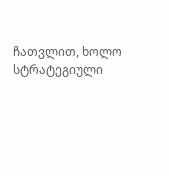ჩათვლით, ხოლო სტრატეგიული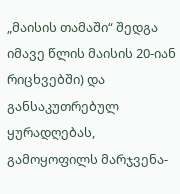„მაისის თამაში“ შედგა იმავე წლის მაისის 20-იან რიცხვებში) და განსაკუთრებულ ყურადღებას, გამოყოფილს მარჯვენა-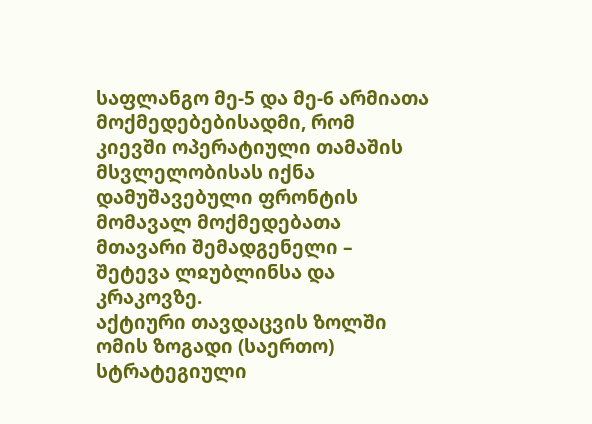საფლანგო მე-5 და მე-6 არმიათა მოქმედებებისადმი, რომ კიევში ოპერატიული თამაშის მსვლელობისას იქნა დამუშავებული ფრონტის მომავალ მოქმედებათა მთავარი შემადგენელი – შეტევა ლჲუბლინსა და კრაკოვზე.
აქტიური თავდაცვის ზოლში
ომის ზოგადი (საერთო) სტრატეგიული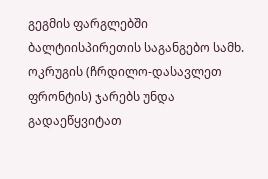გეგმის ფარგლებში ბალტიისპირეთის საგანგებო სამხ. ოკრუგის (ჩრდილო-დასავლეთ ფრონტის) ჯარებს უნდა გადაეწყვიტათ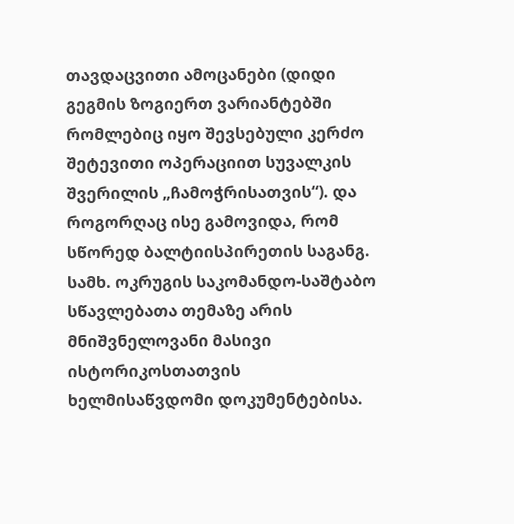თავდაცვითი ამოცანები (დიდი გეგმის ზოგიერთ ვარიანტებში რომლებიც იყო შევსებული კერძო შეტევითი ოპერაციით სუვალკის შვერილის „ჩამოჭრისათვის“). და როგორღაც ისე გამოვიდა, რომ სწორედ ბალტიისპირეთის საგანგ. სამხ. ოკრუგის საკომანდო-საშტაბო სწავლებათა თემაზე არის მნიშვნელოვანი მასივი ისტორიკოსთათვის ხელმისაწვდომი დოკუმენტებისა.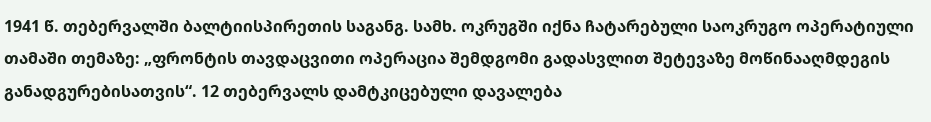1941 წ. თებერვალში ბალტიისპირეთის საგანგ. სამხ. ოკრუგში იქნა ჩატარებული საოკრუგო ოპერატიული თამაში თემაზე: „ფრონტის თავდაცვითი ოპერაცია შემდგომი გადასვლით შეტევაზე მოწინააღმდეგის განადგურებისათვის“. 12 თებერვალს დამტკიცებული დავალება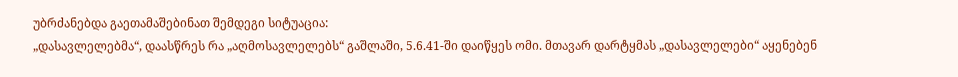უბრძანებდა გაეთამაშებინათ შემდეგი სიტუაცია:
„დასავლელებმა“, დაასწრეს რა „აღმოსავლელებს“ გაშლაში, 5.6.41-ში დაიწყეს ომი. მთავარ დარტყმას „დასავლელები“ აყენებენ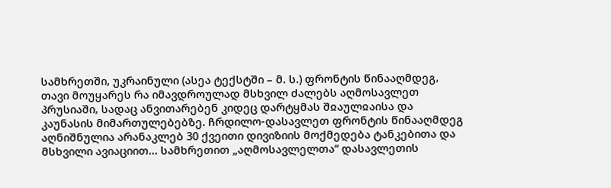სამხრეთში, უკრაინული (ასეა ტექსტში – მ. ს.) ფრონტის წინააღმდეგ, თავი მოუყარეს რა იმავდროულად მსხვილ ძალებს აღმოსავლეთ პრუსიაში, სადაც ანვითარებენ კიდეც დარტყმას შჲაულჲაისა და კაუნასის მიმართულებებზე. ჩრდილო-დასავლეთ ფრონტის წინააღმდეგ აღნიშნულია არანაკლებ 30 ქვეითი დივიზიის მოქმედება ტანკებითა და მსხვილი ავიაციით... სამხრეთით „აღმოსავლელთა“ დასავლეთის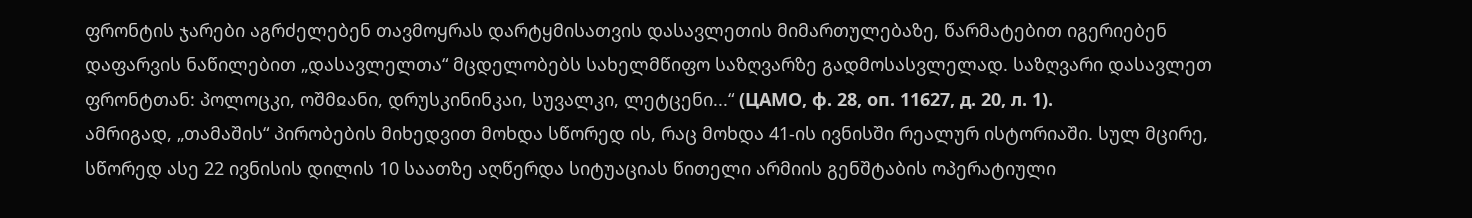ფრონტის ჯარები აგრძელებენ თავმოყრას დარტყმისათვის დასავლეთის მიმართულებაზე, წარმატებით იგერიებენ დაფარვის ნაწილებით „დასავლელთა“ მცდელობებს სახელმწიფო საზღვარზე გადმოსასვლელად. საზღვარი დასავლეთ ფრონტთან: პოლოცკი, ოშმჲანი, დრუსკინინკაი, სუვალკი, ლეტცენი...“ (ЦАМО, ф. 28, оп. 11627, д. 20, л. 1).
ამრიგად, „თამაშის“ პირობების მიხედვით მოხდა სწორედ ის, რაც მოხდა 41-ის ივნისში რეალურ ისტორიაში. სულ მცირე, სწორედ ასე 22 ივნისის დილის 10 საათზე აღწერდა სიტუაციას წითელი არმიის გენშტაბის ოპერატიული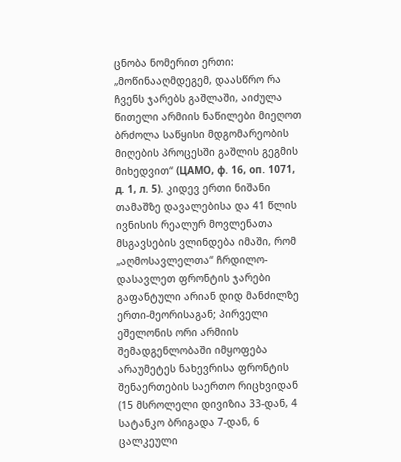ცნობა ნომერით ერთი: „მოწინააღმდეგემ, დაასწრო რა ჩვენს ჯარებს გაშლაში, აიძულა წითელი არმიის ნაწილები მიეღოთ ბრძოლა საწყისი მდგომარეობის მიღების პროცესში გაშლის გეგმის მიხედვით“ (ЦАМО, ф. 16, оп. 1071, д. 1, л. 5). კიდევ ერთი ნიშანი თამაშზე დავალებისა და 41 წლის ივნისის რეალურ მოვლენათა მსგავსების ვლინდება იმაში, რომ „აღმოსავლელთა“ ჩრდილო-დასავლეთ ფრონტის ჯარები გაფანტული არიან დიდ მანძილზე ერთი-მეორისაგან; პირველი ეშელონის ორი არმიის შემადგენლობაში იმყოფება არაუმეტეს ნახევრისა ფრონტის შენაერთების საერთო რიცხვიდან (15 მსროლელი დივიზია 33-დან, 4 სატანკო ბრიგადა 7-დან, 6 ცალკეული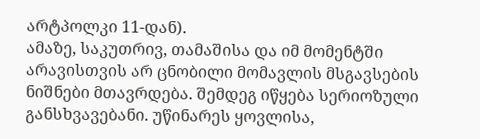არტპოლკი 11-დან).
ამაზე, საკუთრივ, თამაშისა და იმ მომენტში არავისთვის არ ცნობილი მომავლის მსგავსების ნიშნები მთავრდება. შემდეგ იწყება სერიოზული განსხვავებანი. უწინარეს ყოვლისა,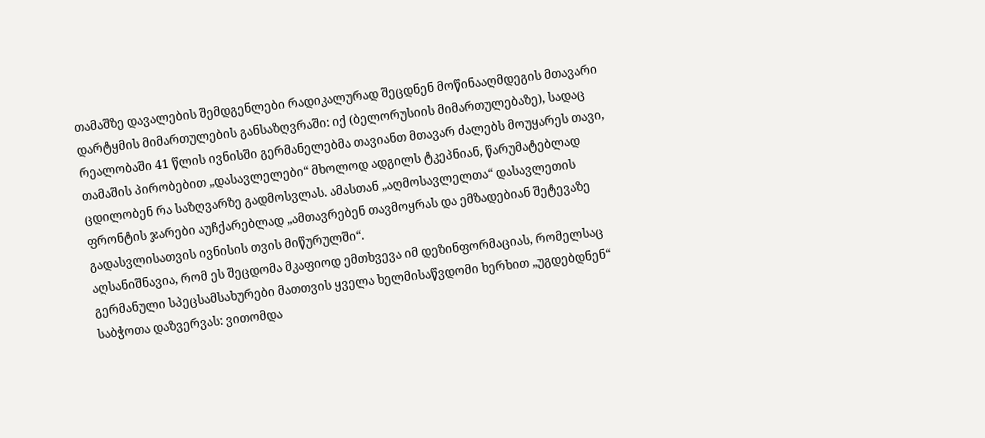თამაშზე დავალების შემდგენლები რადიკალურად შეცდნენ მოწინააღმდეგის მთავარი დარტყმის მიმართულების განსაზღვრაში: იქ (ბელორუსიის მიმართულებაზე), სადაც რეალობაში 41 წლის ივნისში გერმანელებმა თავიანთ მთავარ ძალებს მოუყარეს თავი, თამაშის პირობებით „დასავლელები“ მხოლოდ ადგილს ტკეპნიან, წარუმატებლად ცდილობენ რა საზღვარზე გადმოსვლას. ამასთან „აღმოსავლელთა“ დასავლეთის ფრონტის ჯარები აუჩქარებლად „ამთავრებენ თავმოყრას და ემზადებიან შეტევაზე გადასვლისათვის ივნისის თვის მიწურულში“.
აღსანიშნავია, რომ ეს შეცდომა მკაფიოდ ემთხვევა იმ დეზინფორმაციას, რომელსაც გერმანული სპეცსამსახურები მათთვის ყველა ხელმისაწვდომი ხერხით „უგდებდნენ“ საბჭოთა დაზვერვას: ვითომდა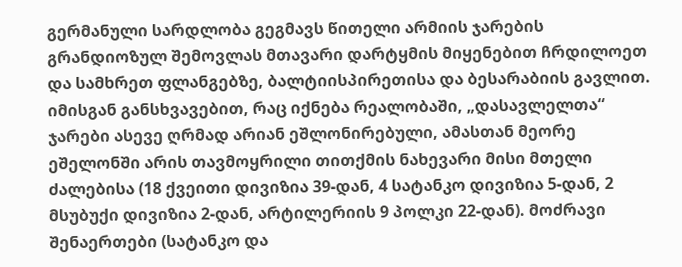გერმანული სარდლობა გეგმავს წითელი არმიის ჯარების გრანდიოზულ შემოვლას მთავარი დარტყმის მიყენებით ჩრდილოეთ და სამხრეთ ფლანგებზე, ბალტიისპირეთისა და ბესარაბიის გავლით.
იმისგან განსხვავებით, რაც იქნება რეალობაში, „დასავლელთა“ ჯარები ასევე ღრმად არიან ეშლონირებული, ამასთან მეორე ეშელონში არის თავმოყრილი თითქმის ნახევარი მისი მთელი ძალებისა (18 ქვეითი დივიზია 39-დან, 4 სატანკო დივიზია 5-დან, 2 მსუბუქი დივიზია 2-დან, არტილერიის 9 პოლკი 22-დან). მოძრავი შენაერთები (სატანკო და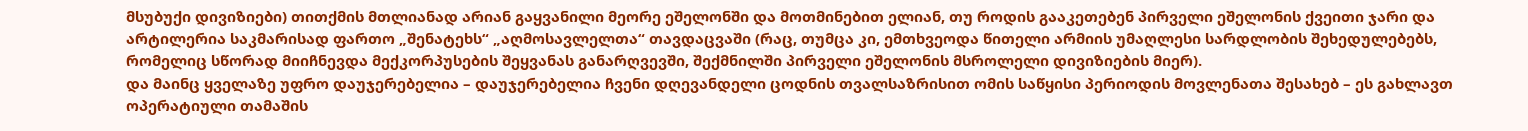მსუბუქი დივიზიები) თითქმის მთლიანად არიან გაყვანილი მეორე ეშელონში და მოთმინებით ელიან, თუ როდის გააკეთებენ პირველი ეშელონის ქვეითი ჯარი და არტილერია საკმარისად ფართო „შენატეხს“ „აღმოსავლელთა“ თავდაცვაში (რაც, თუმცა კი, ემთხვეოდა წითელი არმიის უმაღლესი სარდლობის შეხედულებებს, რომელიც სწორად მიიჩნევდა მექკორპუსების შეყვანას განარღვევში, შექმნილში პირველი ეშელონის მსროლელი დივიზიების მიერ).
და მაინც ყველაზე უფრო დაუჯერებელია – დაუჯერებელია ჩვენი დღევანდელი ცოდნის თვალსაზრისით ომის საწყისი პერიოდის მოვლენათა შესახებ – ეს გახლავთ ოპერატიული თამაშის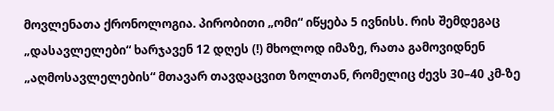მოვლენათა ქრონოლოგია. პირობითი „ომი“ იწყება 5 ივნისს. რის შემდეგაც „დასავლელები“ ხარჯავენ 12 დღეს (!) მხოლოდ იმაზე, რათა გამოვიდნენ „აღმოსავლელების“ მთავარ თავდაცვით ზოლთან, რომელიც ძევს 30–40 კმ-ზე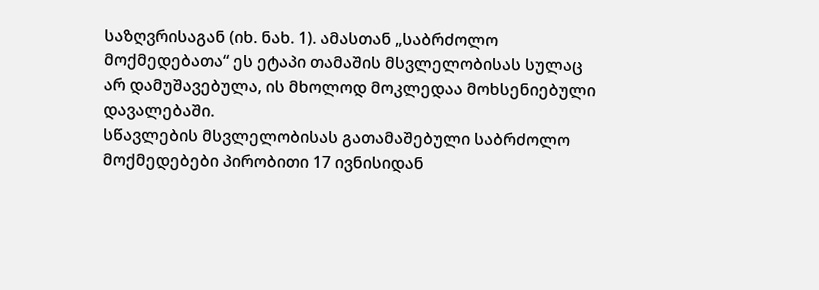საზღვრისაგან (იხ. ნახ. 1). ამასთან „საბრძოლო მოქმედებათა“ ეს ეტაპი თამაშის მსვლელობისას სულაც არ დამუშავებულა, ის მხოლოდ მოკლედაა მოხსენიებული დავალებაში.
სწავლების მსვლელობისას გათამაშებული საბრძოლო მოქმედებები პირობითი 17 ივნისიდან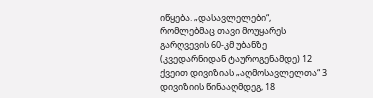იწყება. „დასავლელები“, რომლებმაც თავი მოუყარეს გარღვევის 60-კმ უბანზე (კვედარნიდან ტაუროგენამდე) 12 ქვეით დივიზიას „აღმოსავლელთა“ 3 დივიზიის წინააღმდეგ, 18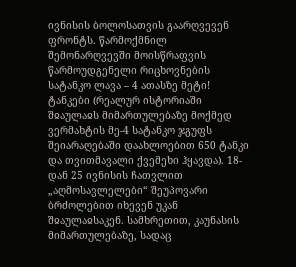ივნისის ბოლოსათვის გაარღვევენ ფრონტს. წარმოქმნილ შემონარღვევში მოისწრაფვის წარმოუდგენელი რიცხოვნების სატანკო ლავა – 4 ათასზე მეტი! ტანკები (რეალურ ისტორიაში შჲაულაჲს მიმართულებაზე მოქმედ ვერმახტის მე-4 სატანკო ჯგუფს შეიარაღებაში დაახლოებით 650 ტანკი და თვითმავალი ქვემეხი ჰყავდა). 18-დან 25 ივნისის ჩათვლით „აღმოსავლელები“ შეუპოვარი ბრძოლებით იხევენ უკან შჲაულაჲსაკენ. სამხრეთით, კაუნასის მიმართულებაზე, სადაც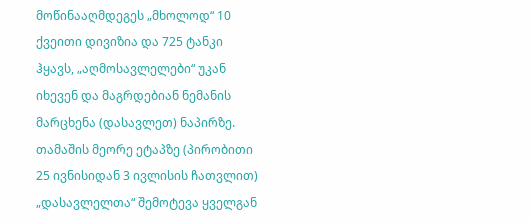მოწინააღმდეგეს „მხოლოდ“ 10 ქვეითი დივიზია და 725 ტანკი ჰყავს, „აღმოსავლელები“ უკან იხევენ და მაგრდებიან ნემანის მარცხენა (დასავლეთ) ნაპირზე.
თამაშის მეორე ეტაპზე (პირობითი 25 ივნისიდან 3 ივლისის ჩათვლით) „დასავლელთა“ შემოტევა ყველგან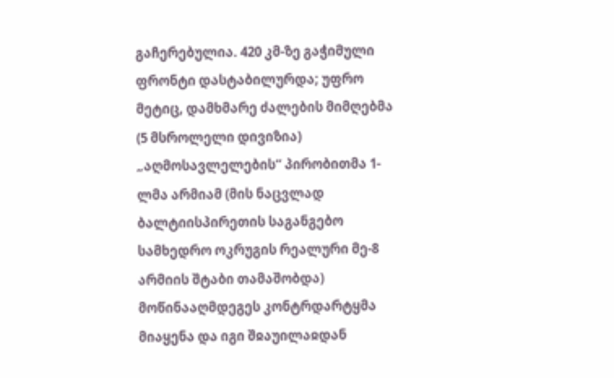გაჩერებულია. 420 კმ-ზე გაჭიმული ფრონტი დასტაბილურდა; უფრო მეტიც, დამხმარე ძალების მიმღებმა (5 მსროლელი დივიზია) „აღმოსავლელების“ პირობითმა 1-ლმა არმიამ (მის ნაცვლად ბალტიისპირეთის საგანგებო სამხედრო ოკრუგის რეალური მე-8 არმიის შტაბი თამაშობდა) მოწინააღმდეგეს კონტრდარტყმა მიაყენა და იგი შჲაუილაჲდან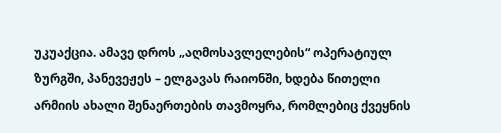უკუაქცია. ამავე დროს „აღმოსავლელების“ ოპერატიულ ზურგში, პანევეჟეს – ელგავას რაიონში, ხდება წითელი არმიის ახალი შენაერთების თავმოყრა, რომლებიც ქვეყნის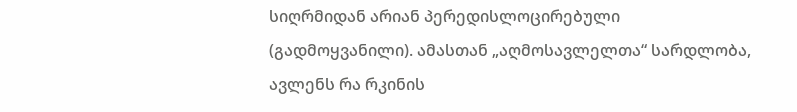სიღრმიდან არიან პერედისლოცირებული (გადმოყვანილი). ამასთან „აღმოსავლელთა“ სარდლობა, ავლენს რა რკინის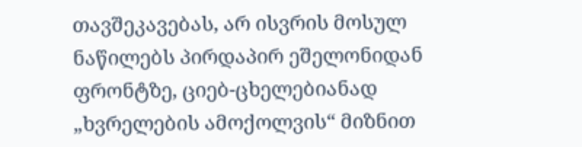თავშეკავებას, არ ისვრის მოსულ ნაწილებს პირდაპირ ეშელონიდან ფრონტზე, ციებ-ცხელებიანად „ხვრელების ამოქოლვის“ მიზნით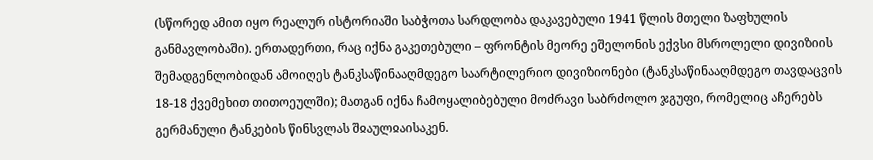(სწორედ ამით იყო რეალურ ისტორიაში საბჭოთა სარდლობა დაკავებული 1941 წლის მთელი ზაფხულის განმავლობაში). ერთადერთი, რაც იქნა გაკეთებული – ფრონტის მეორე ეშელონის ექვსი მსროლელი დივიზიის შემადგენლობიდან ამოიღეს ტანკსაწინააღმდეგო საარტილერიო დივიზიონები (ტანკსაწინააღმდეგო თავდაცვის 18-18 ქვემეხით თითოეულში); მათგან იქნა ჩამოყალიბებული მოძრავი საბრძოლო ჯგუფი, რომელიც აჩერებს გერმანული ტანკების წინსვლას შჲაულჲაისაკენ.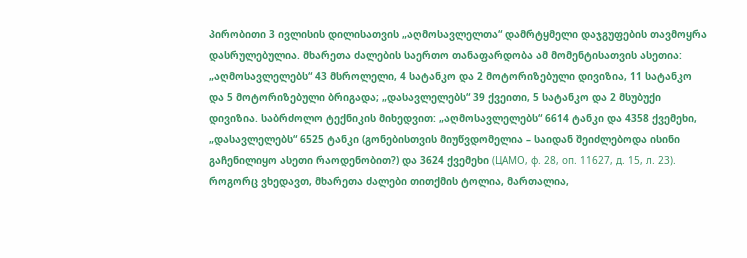პირობითი 3 ივლისის დილისათვის „აღმოსავლელთა“ დამრტყმელი დაჯგუფების თავმოყრა დასრულებულია. მხარეთა ძალების საერთო თანაფარდობა ამ მომენტისათვის ასეთია: „აღმოსავლელებს“ 43 მსროლელი, 4 სატანკო და 2 მოტორიზებული დივიზია, 11 სატანკო და 5 მოტორიზებული ბრიგადა; „დასავლელებს“ 39 ქვეითი, 5 სატანკო და 2 მსუბუქი დივიზია. საბრძოლო ტექნიკის მიხედვით: „აღმოსავლელებს“ 6614 ტანკი და 4358 ქვემეხი, „დასავლელებს“ 6525 ტანკი (გონებისთვის მიუწვდომელია – საიდან შეიძლებოდა ისინი გაჩენილიყო ასეთი რაოდენობით?) და 3624 ქვემეხი (ЦАМО, ф. 28, оп. 11627, д. 15, л. 23). როგორც ვხედავთ, მხარეთა ძალები თითქმის ტოლია, მართალია,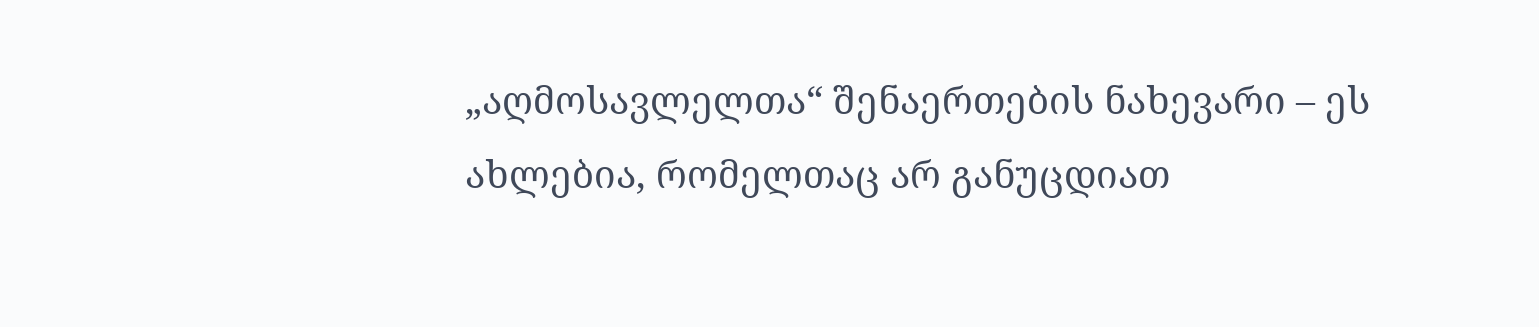„აღმოსავლელთა“ შენაერთების ნახევარი – ეს ახლებია, რომელთაც არ განუცდიათ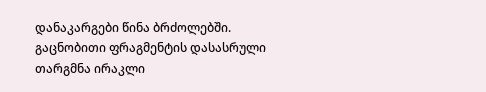დანაკარგები წინა ბრძოლებში.
გაცნობითი ფრაგმენტის დასასრული
თარგმნა ირაკლი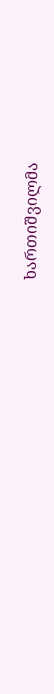ხართიშვილმა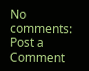No comments:
Post a Comment